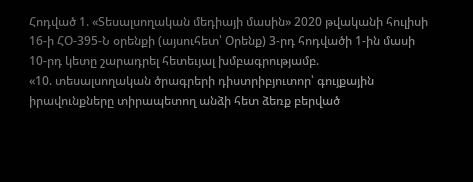Հոդված 1. «Տեսալսողական մեդիայի մասին» 2020 թվականի հուլիսի 16-ի ՀՕ-395-Ն օրենքի (այսուհետ՝ Օրենք) 3-րդ հոդվածի 1-ին մասի 10-րդ կետը շարադրել հետեւյալ խմբագրությամբ.
«10. տեսալսողական ծրագրերի դիստրիբյուտոր՝ գույքային իրավունքները տիրապետող անձի հետ ձեռք բերված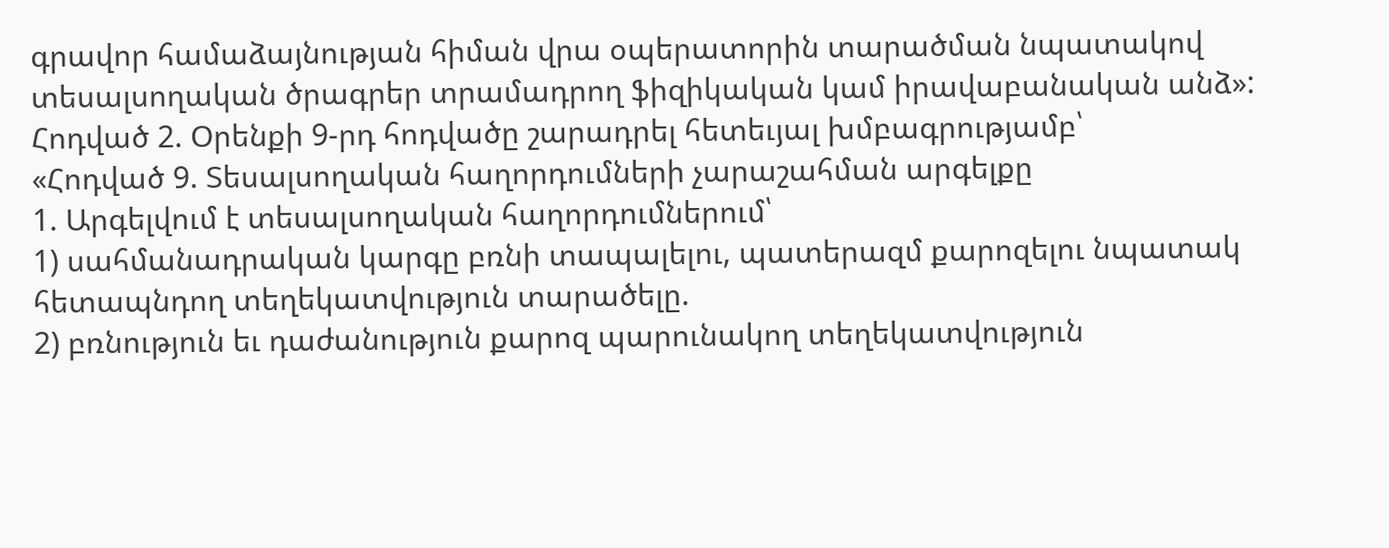գրավոր համաձայնության հիման վրա օպերատորին տարածման նպատակով տեսալսողական ծրագրեր տրամադրող ֆիզիկական կամ իրավաբանական անձ»:
Հոդված 2. Օրենքի 9-րդ հոդվածը շարադրել հետեւյալ խմբագրությամբ՝
«Հոդված 9. Տեսալսողական հաղորդումների չարաշահման արգելքը
1. Արգելվում է տեսալսողական հաղորդումներում՝
1) սահմանադրական կարգը բռնի տապալելու, պատերազմ քարոզելու նպատակ հետապնդող տեղեկատվություն տարածելը.
2) բռնություն եւ դաժանություն քարոզ պարունակող տեղեկատվություն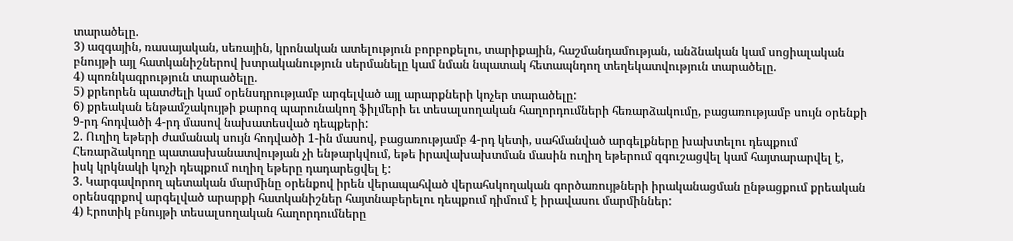տարածելը.
3) ազգային, ռասայական, սեռային, կրոնական ատելություն բորբոքելու, տարիքային, հաշմանդամության, անձնական կամ սոցիալական բնույթի այլ հատկանիշներով խտրականություն սերմանելը կամ նման նպատակ հետապնդող տեղեկատվություն տարածելը.
4) պոռնկագրություն տարածելը.
5) քրեորեն պատժելի կամ օրենսդրությամբ արգելված այլ արարքների կոչեր տարածելը:
6) քրեական ենթամշակույթի քարոզ պարունակող ֆիլմերի եւ տեսալսողական հաղորդումների հեռարձակումը, բացառությամբ սույն օրենքի 9-րդ հոդվածի 4-րդ մասով նախատեսված դեպքերի:
2. Ուղիղ եթերի ժամանակ սույն հոդվածի 1-ին մասով, բացառությամբ 4-րդ կետի, սահմանված արգելքները խախտելու դեպքում Հեռարձակողը պատասխանատվության չի ենթարկվում, եթե իրավախախտման մասին ուղիղ եթերում զգուշացվել կամ հայտարարվել է, իսկ կրկնակի կոչի դեպքում ուղիղ եթերը դադարեցվել է:
3. Կարգավորող պետական մարմինը օրենքով իրեն վերապահված վերահսկողական գործառույթների իրականացման ընթացքում քրեական օրենսգրքով արգելված արարքի հատկանիշներ հայտնաբերելու դեպքում դիմում է իրավասու մարմիններ:
4) Էրոտիկ բնույթի տեսալսողական հաղորդումները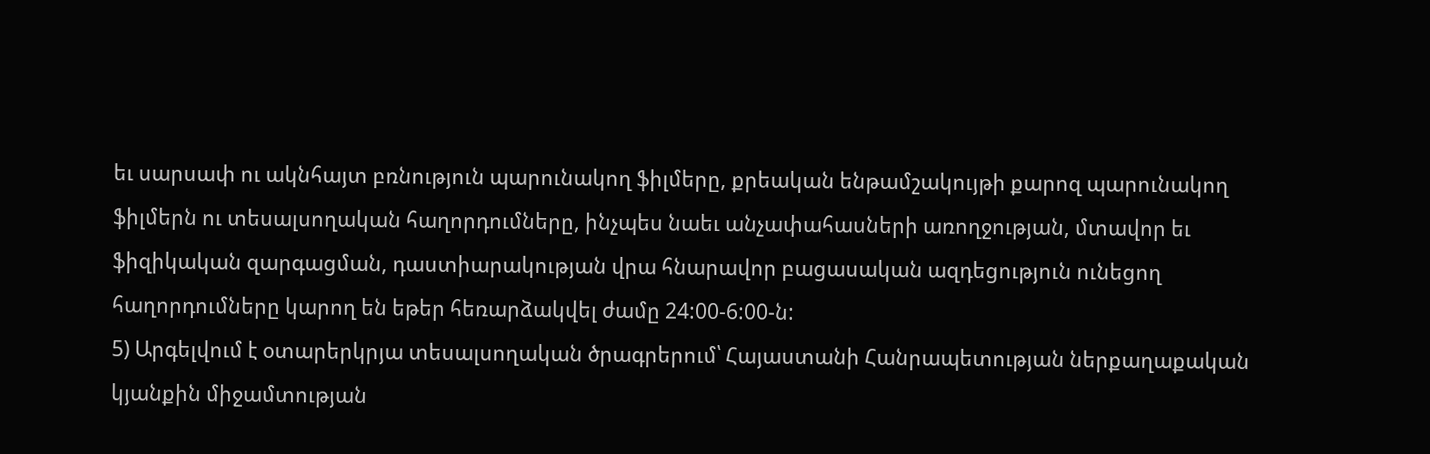եւ սարսափ ու ակնհայտ բռնություն պարունակող ֆիլմերը, քրեական ենթամշակույթի քարոզ պարունակող ֆիլմերն ու տեսալսողական հաղորդումները, ինչպես նաեւ անչափահասների առողջության, մտավոր եւ ֆիզիկական զարգացման, դաստիարակության վրա հնարավոր բացասական ազդեցություն ունեցող հաղորդումները կարող են եթեր հեռարձակվել ժամը 24:00-6:00-ն:
5) Արգելվում է օտարերկրյա տեսալսողական ծրագրերում՝ Հայաստանի Հանրապետության ներքաղաքական կյանքին միջամտության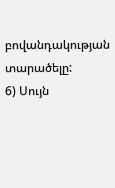բովանդակության տարածելը:
6) Սույն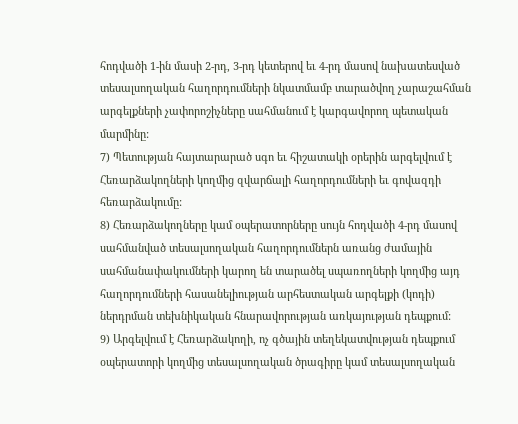հոդվածի 1-ին մասի 2-րդ, 3-րդ կետերով եւ 4-րդ մասով նախատեսված տեսալսողական հաղորդումների նկատմամբ տարածվող չարաշահման արգելքների չափորոշիչները սահմանում է կարգավորող պետական մարմինը:
7) Պետության հայտարարած սգո եւ հիշատակի օրերին արգելվում է Հեռարձակողների կողմից զվարճալի հաղորդումների եւ գովազդի հեռարձակումը:
8) Հեռարձակողները կամ օպերատորները սույն հոդվածի 4-րդ մասով սահմանված տեսալսողական հաղորդումներն առանց ժամային սահմանափակումների կարող են տարածել սպառողների կողմից այդ հաղորդումների հասանելիության արհեստական արգելքի (կոդի) ներդրման տեխնիկական հնարավորության առկայության դեպքում:
9) Արգելվում է Հեռարձակողի, ոչ գծային տեղեկատվության դեպքում օպերատորի կողմից տեսալսողական ծրագիրը կամ տեսալսողական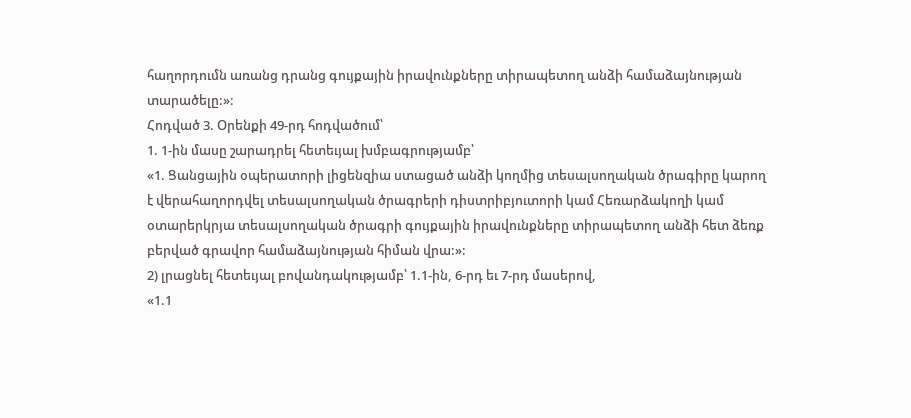հաղորդումն առանց դրանց գույքային իրավունքները տիրապետող անձի համաձայնության տարածելը:»:
Հոդված 3. Օրենքի 49-րդ հոդվածում՝
1. 1-ին մասը շարադրել հետեւյալ խմբագրությամբ՝
«1. Ցանցային օպերատորի լիցենզիա ստացած անձի կողմից տեսալսողական ծրագիրը կարող է վերահաղորդվել տեսալսողական ծրագրերի դիստրիբյուտորի կամ Հեռարձակողի կամ օտարերկրյա տեսալսողական ծրագրի գույքային իրավունքները տիրապետող անձի հետ ձեռք բերված գրավոր համաձայնության հիման վրա:»:
2) լրացնել հետեւյալ բովանդակությամբ՝ 1.1-ին, 6-րդ եւ 7-րդ մասերով,
«1.1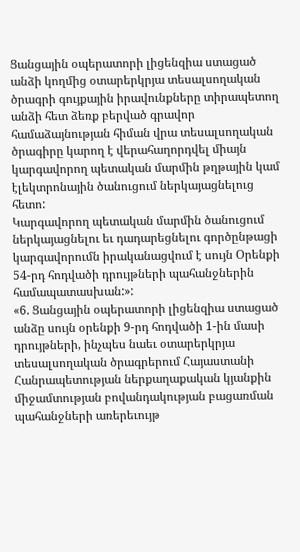Ցանցային օպերատորի լիցենզիա ստացած անձի կողմից օտարերկրյա տեսալսողական ծրագրի գույքային իրավունքները տիրապետող անձի հետ ձեռք բերված գրավոր համաձայնության հիման վրա տեսալսողական ծրագիրը կարող է վերահաղորդվել միայն կարգավորող պետական մարմին թղթային կամ էլեկտրոնային ծանուցում ներկայացնելուց հետո:
Կարգավորող պետական մարմին ծանուցում ներկայացնելու եւ դադարեցնելու գործընթացի կարգավորումն իրականացվում է սույն Օրենքի 54-րդ հոդվածի դրույթների պահանջներին համապատասխան:»:
«6. Ցանցային օպերատորի լիցենզիա ստացած անձը սույն օրենքի 9-րդ հոդվածի 1-ին մասի դրույթների, ինչպես նաեւ օտարերկրյա տեսալսողական ծրագրերում Հայաստանի Հանրապետության ներքաղաքական կյանքին միջամտության բովանդակության բացառման պահանջների առերեւույթ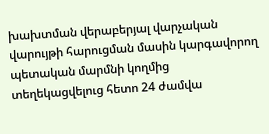խախտման վերաբերյալ վարչական վարույթի հարուցման մասին կարգավորող պետական մարմնի կողմից տեղեկացվելուց հետո 24 ժամվա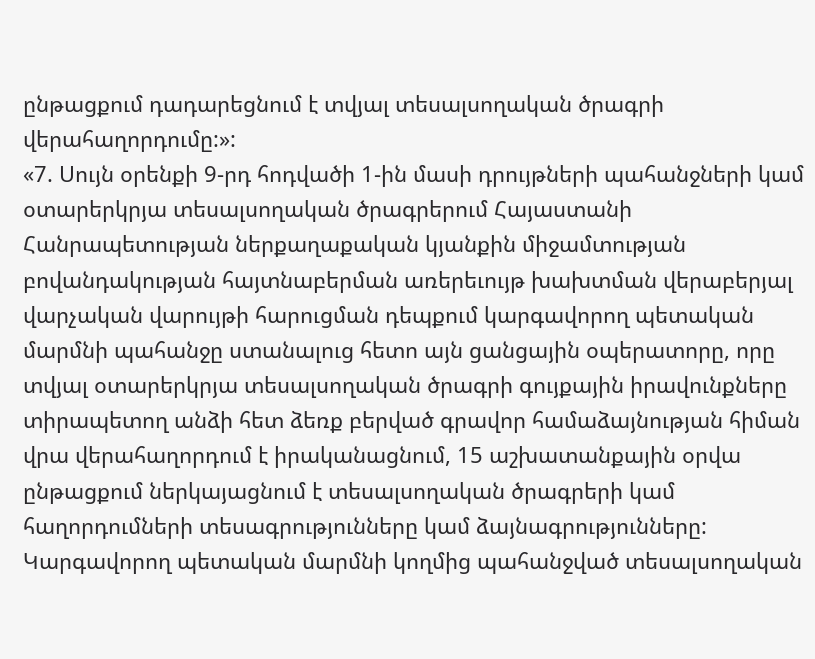ընթացքում դադարեցնում է տվյալ տեսալսողական ծրագրի վերահաղորդումը:»:
«7. Սույն օրենքի 9-րդ հոդվածի 1-ին մասի դրույթների պահանջների կամ օտարերկրյա տեսալսողական ծրագրերում Հայաստանի Հանրապետության ներքաղաքական կյանքին միջամտության բովանդակության հայտնաբերման առերեւույթ խախտման վերաբերյալ վարչական վարույթի հարուցման դեպքում կարգավորող պետական մարմնի պահանջը ստանալուց հետո այն ցանցային օպերատորը, որը տվյալ օտարերկրյա տեսալսողական ծրագրի գույքային իրավունքները տիրապետող անձի հետ ձեռք բերված գրավոր համաձայնության հիման վրա վերահաղորդում է իրականացնում, 15 աշխատանքային օրվա ընթացքում ներկայացնում է տեսալսողական ծրագրերի կամ հաղորդումների տեսագրությունները կամ ձայնագրությունները: Կարգավորող պետական մարմնի կողմից պահանջված տեսալսողական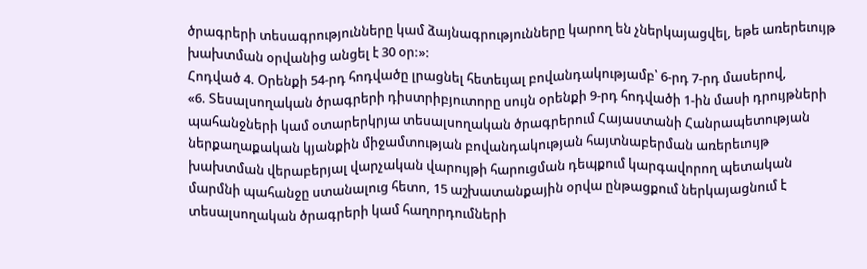ծրագրերի տեսագրությունները կամ ձայնագրությունները կարող են չներկայացվել, եթե առերեւույթ խախտման օրվանից անցել է 30 օր:»:
Հոդված 4. Օրենքի 54-րդ հոդվածը լրացնել հետեւյալ բովանդակությամբ՝ 6-րդ 7-րդ մասերով,
«6. Տեսալսողական ծրագրերի դիստրիբյուտորը սույն օրենքի 9-րդ հոդվածի 1-ին մասի դրույթների պահանջների կամ օտարերկրյա տեսալսողական ծրագրերում Հայաստանի Հանրապետության ներքաղաքական կյանքին միջամտության բովանդակության հայտնաբերման առերեւույթ խախտման վերաբերյալ վարչական վարույթի հարուցման դեպքում կարգավորող պետական մարմնի պահանջը ստանալուց հետո, 15 աշխատանքային օրվա ընթացքում ներկայացնում է տեսալսողական ծրագրերի կամ հաղորդումների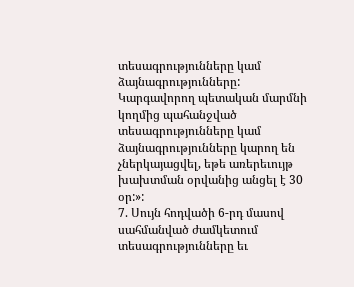տեսագրությունները կամ ձայնագրությունները: Կարգավորող պետական մարմնի կողմից պահանջված տեսագրությունները կամ ձայնագրությունները կարող են չներկայացվել, եթե առերեւույթ խախտման օրվանից անցել է 30 օր:»:
7. Սույն հոդվածի 6-րդ մասով սահմանված ժամկետում տեսագրությունները եւ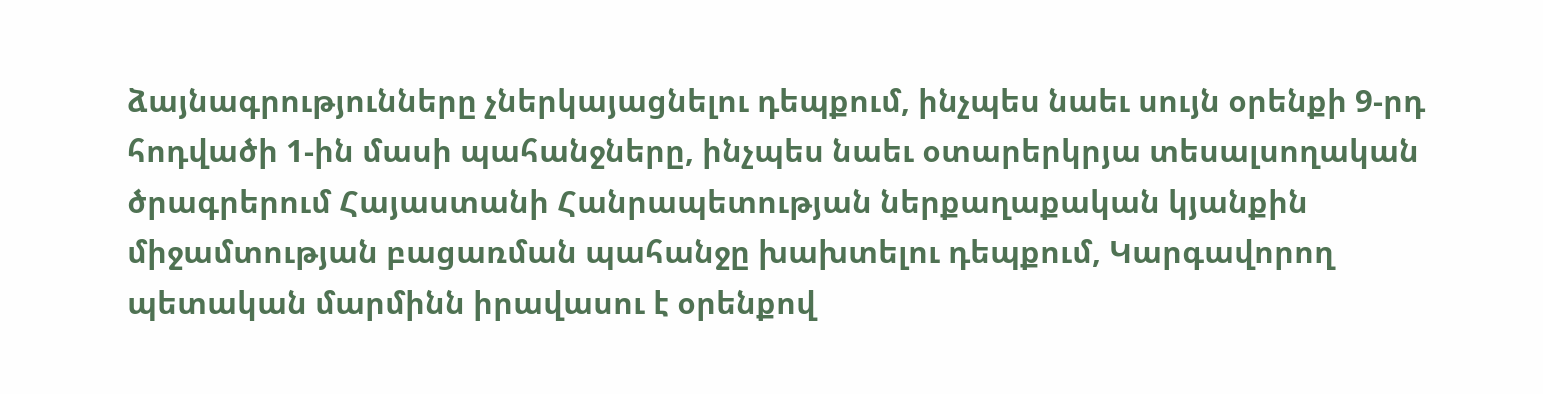ձայնագրությունները չներկայացնելու դեպքում, ինչպես նաեւ սույն օրենքի 9-րդ հոդվածի 1-ին մասի պահանջները, ինչպես նաեւ օտարերկրյա տեսալսողական ծրագրերում Հայաստանի Հանրապետության ներքաղաքական կյանքին միջամտության բացառման պահանջը խախտելու դեպքում, Կարգավորող պետական մարմինն իրավասու է օրենքով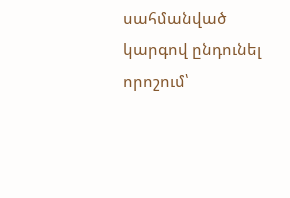սահմանված կարգով ընդունել որոշում՝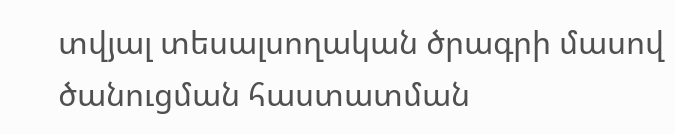տվյալ տեսալսողական ծրագրի մասով ծանուցման հաստատման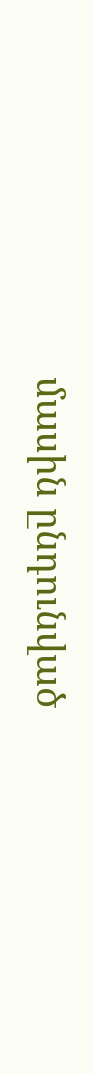մասին ընդունված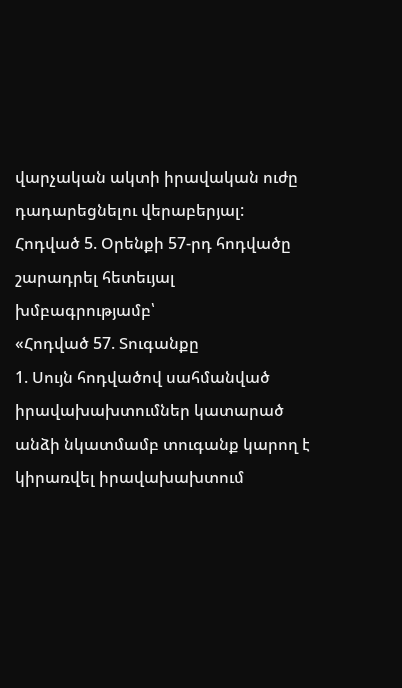վարչական ակտի իրավական ուժը դադարեցնելու վերաբերյալ:
Հոդված 5. Օրենքի 57-րդ հոդվածը շարադրել հետեւյալ խմբագրությամբ՝
«Հոդված 57. Տուգանքը
1. Սույն հոդվածով սահմանված իրավախախտումներ կատարած անձի նկատմամբ տուգանք կարող է կիրառվել իրավախախտում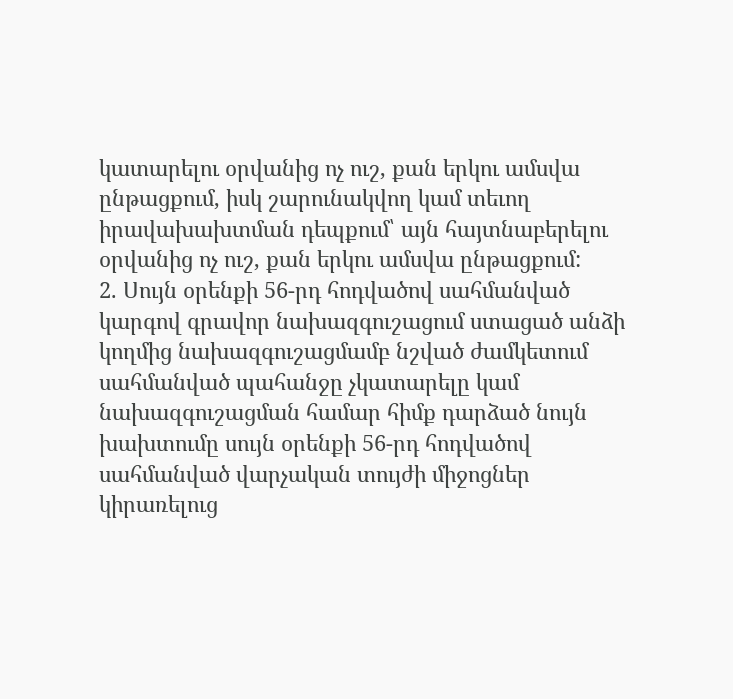կատարելու օրվանից ոչ ուշ, քան երկու ամսվա ընթացքում, իսկ շարունակվող կամ տեւող իրավախախտման դեպքում՝ այն հայտնաբերելու օրվանից ոչ ուշ, քան երկու ամսվա ընթացքում:
2. Սույն օրենքի 56-րդ հոդվածով սահմանված կարգով գրավոր նախազգուշացում ստացած անձի կողմից նախազգուշացմամբ նշված ժամկետում սահմանված պահանջը չկատարելը կամ նախազգուշացման համար հիմք դարձած նույն խախտումը սույն օրենքի 56-րդ հոդվածով սահմանված վարչական տույժի միջոցներ կիրառելուց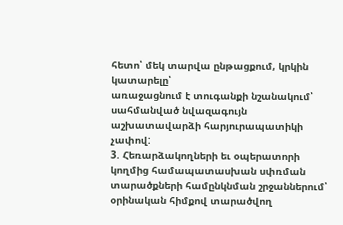հետո՝ մեկ տարվա ընթացքում, կրկին կատարելը՝
առաջացնում է տուգանքի նշանակում՝ սահմանված նվազագույն աշխատավարձի հարյուրապատիկի չափով:
3. Հեռարձակողների եւ օպերատորի կողմից համապատասխան սփռման տարածքների համընկնման շրջաններում՝ օրինական հիմքով տարածվող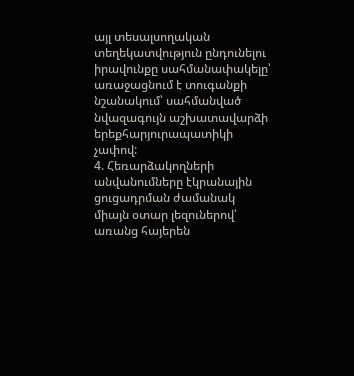այլ տեսալսողական տեղեկատվություն ընդունելու իրավունքը սահմանափակելը՝
առաջացնում է տուգանքի նշանակում՝ սահմանված նվազագույն աշխատավարձի երեքհարյուրապատիկի չափով:
4. Հեռարձակողների անվանումները էկրանային ցուցադրման ժամանակ միայն օտար լեզուներով՝ առանց հայերեն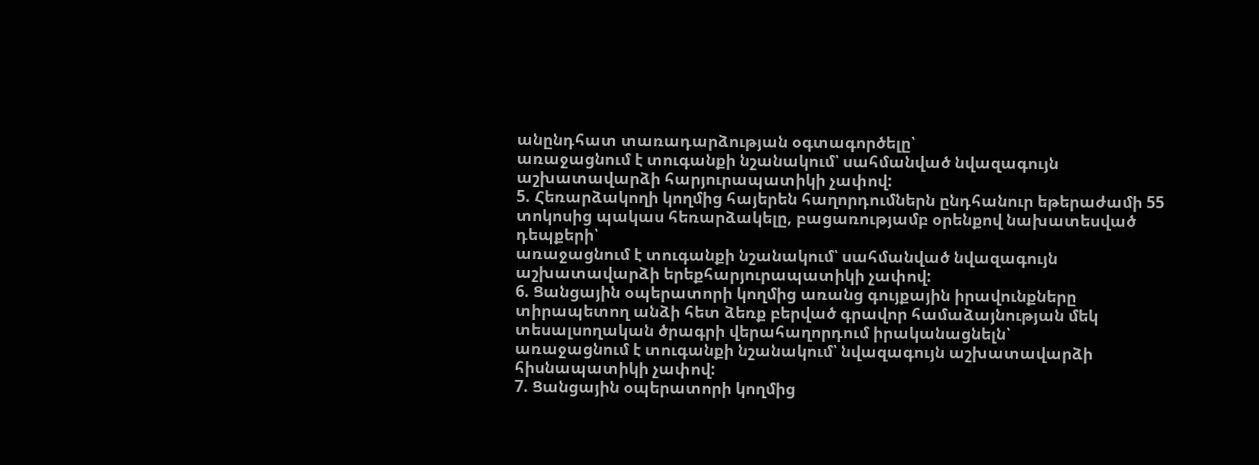անընդհատ տառադարձության օգտագործելը՝
առաջացնում է տուգանքի նշանակում՝ սահմանված նվազագույն աշխատավարձի հարյուրապատիկի չափով:
5. Հեռարձակողի կողմից հայերեն հաղորդումներն ընդհանուր եթերաժամի 55 տոկոսից պակաս հեռարձակելը, բացառությամբ օրենքով նախատեսված դեպքերի՝
առաջացնում է տուգանքի նշանակում՝ սահմանված նվազագույն աշխատավարձի երեքհարյուրապատիկի չափով:
6. Ցանցային օպերատորի կողմից առանց գույքային իրավունքները տիրապետող անձի հետ ձեռք բերված գրավոր համաձայնության մեկ տեսալսողական ծրագրի վերահաղորդում իրականացնելն՝
առաջացնում է տուգանքի նշանակում՝ նվազագույն աշխատավարձի հիսնապատիկի չափով:
7. Ցանցային օպերատորի կողմից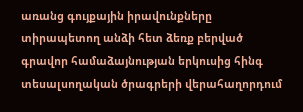առանց գույքային իրավունքները տիրապետող անձի հետ ձեռք բերված գրավոր համաձայնության երկուսից հինգ տեսալսողական ծրագրերի վերահաղորդում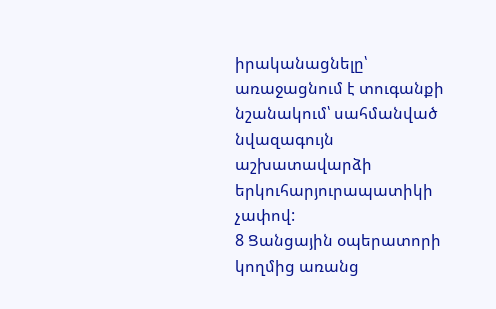իրականացնելը՝
առաջացնում է տուգանքի նշանակում՝ սահմանված նվազագույն աշխատավարձի երկուհարյուրապատիկի չափով:
8 Ցանցային օպերատորի կողմից առանց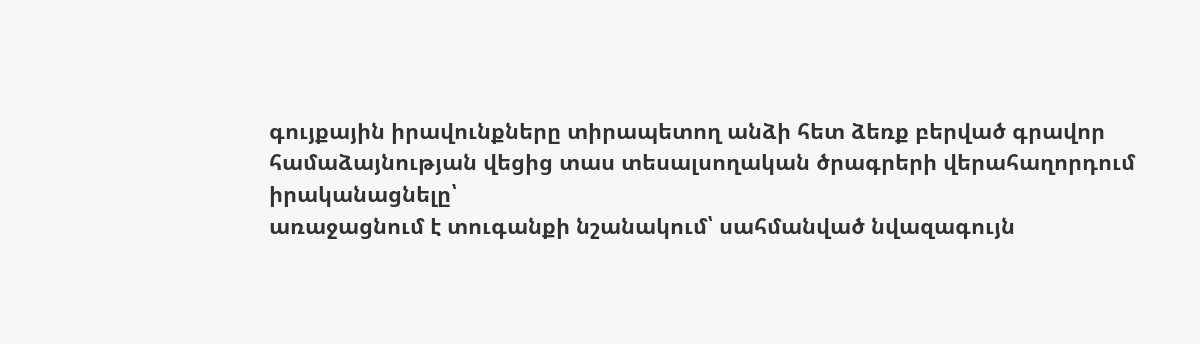գույքային իրավունքները տիրապետող անձի հետ ձեռք բերված գրավոր համաձայնության վեցից տաս տեսալսողական ծրագրերի վերահաղորդում իրականացնելը՝
առաջացնում է տուգանքի նշանակում՝ սահմանված նվազագույն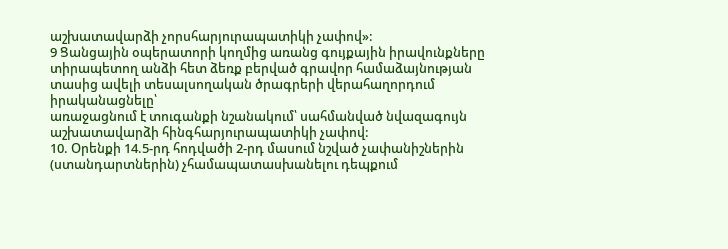աշխատավարձի չորսհարյուրապատիկի չափով»:
9 Ցանցային օպերատորի կողմից առանց գույքային իրավունքները տիրապետող անձի հետ ձեռք բերված գրավոր համաձայնության տասից ավելի տեսալսողական ծրագրերի վերահաղորդում իրականացնելը՝
առաջացնում է տուգանքի նշանակում՝ սահմանված նվազագույն աշխատավարձի հինգհարյուրապատիկի չափով:
10. Օրենքի 14.5-րդ հոդվածի 2-րդ մասում նշված չափանիշներին (ստանդարտներին) չհամապատասխանելու դեպքում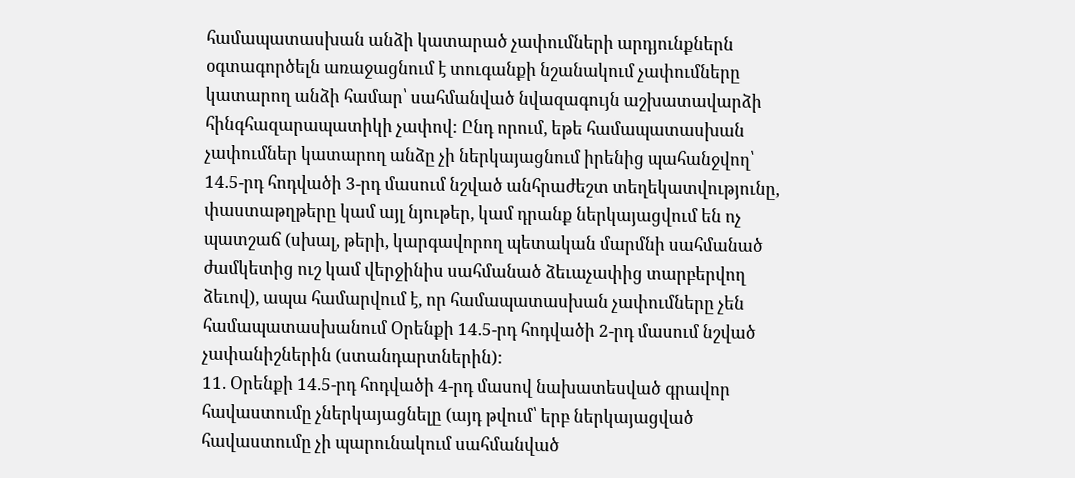համապատասխան անձի կատարած չափումների արդյունքներն օգտագործելն առաջացնում է տուգանքի նշանակում չափումները կատարող անձի համար՝ սահմանված նվազագույն աշխատավարձի հինգհազարապատիկի չափով: Ընդ որում, եթե համապատասխան չափումներ կատարող անձը չի ներկայացնում իրենից պահանջվող՝ 14.5-րդ հոդվածի 3-րդ մասում նշված անհրաժեշտ տեղեկատվությունը, փաստաթղթերը կամ այլ նյութեր, կամ դրանք ներկայացվում են ոչ պատշաճ (սխալ, թերի, կարգավորող պետական մարմնի սահմանած ժամկետից ուշ կամ վերջինիս սահմանած ձեւաչափից տարբերվող ձեւով), ապա համարվում է, որ համապատասխան չափումները չեն համապատասխանում Օրենքի 14.5-րդ հոդվածի 2-րդ մասում նշված չափանիշներին (ստանդարտներին):
11. Օրենքի 14.5-րդ հոդվածի 4-րդ մասով նախատեսված գրավոր հավաստումը չներկայացնելը (այդ թվում՝ երբ ներկայացված հավաստումը չի պարունակում սահմանված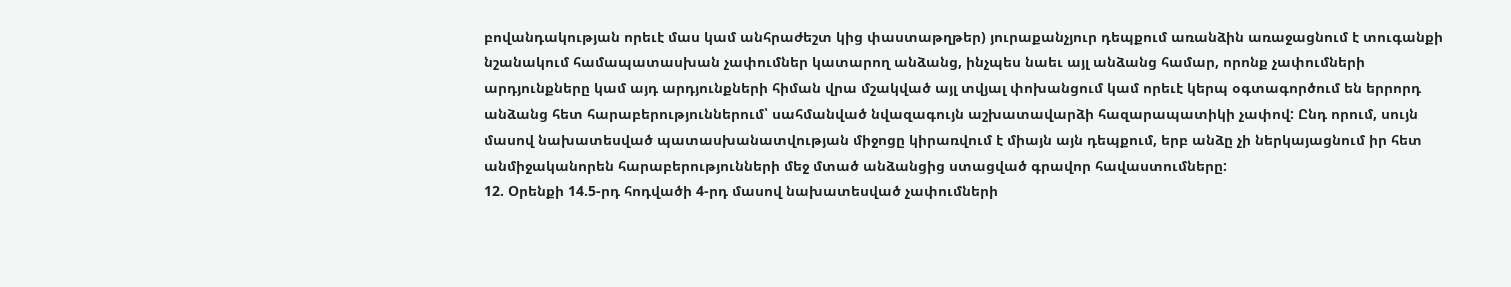բովանդակության որեւէ մաս կամ անհրաժեշտ կից փաստաթղթեր) յուրաքանչյուր դեպքում առանձին առաջացնում է տուգանքի նշանակում համապատասխան չափումներ կատարող անձանց, ինչպես նաեւ այլ անձանց համար, որոնք չափումների արդյունքները կամ այդ արդյունքների հիման վրա մշակված այլ տվյալ փոխանցում կամ որեւէ կերպ օգտագործում են երրորդ անձանց հետ հարաբերություններում՝ սահմանված նվազագույն աշխատավարձի հազարապատիկի չափով: Ընդ որում, սույն մասով նախատեսված պատասխանատվության միջոցը կիրառվում է միայն այն դեպքում, երբ անձը չի ներկայացնում իր հետ անմիջականորեն հարաբերությունների մեջ մտած անձանցից ստացված գրավոր հավաստումները:
12. Օրենքի 14.5-րդ հոդվածի 4-րդ մասով նախատեսված չափումների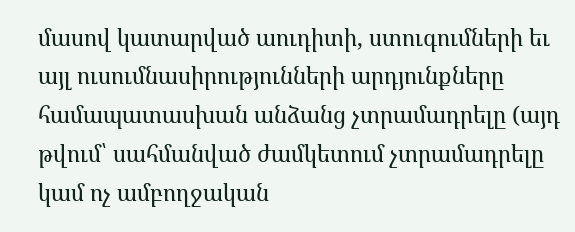մասով կատարված աուդիտի, ստուգումների եւ այլ ուսումնասիրությունների արդյունքները համապատասխան անձանց չտրամադրելը (այդ թվում՝ սահմանված ժամկետում չտրամադրելը կամ ոչ ամբողջական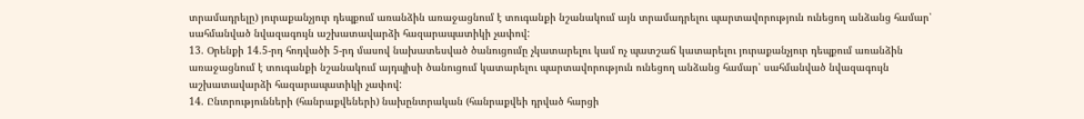տրամադրելը) յուրաքանչյուր դեպքում առանձին առաջացնում է տուգանքի նշանակում այն տրամադրելու պարտավորություն ունեցող անձանց համար՝ սահմանված նվազագույն աշխատավարձի հազարապատիկի չափով:
13. Օրենքի 14.5-րդ հոդվածի 5-րդ մասով նախատեսված ծանուցումը չկատարելու կամ ոչ պատշաճ կատարելու յուրաքանչյուր դեպքում առանձին առաջացնում է տուգանքի նշանակում այդպիսի ծանուցում կատարելու պարտավորություն ունեցող անձանց համար՝ սահմանված նվազագույն աշխատավարձի հազարապատիկի չափով:
14. Ընտրությունների (հանրաքվեների) նախընտրական (հանրաքվեի դրված հարցի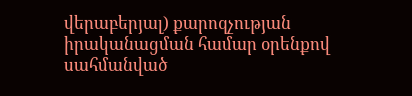վերաբերյալ) քարոզչության իրականացման համար օրենքով սահմանված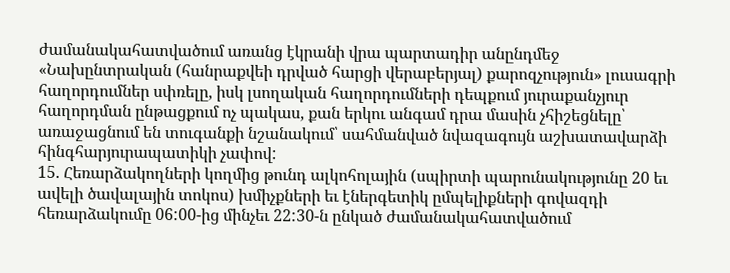ժամանակահատվածում առանց էկրանի վրա պարտադիր անընդմեջ «Նախընտրական (հանրաքվեի դրված հարցի վերաբերյալ) քարոզչություն» լուսագրի հաղորդումներ սփռելը, իսկ լսողական հաղորդումների դեպքում յուրաքանչյուր հաղորդման ընթացքում ոչ պակաս, քան երկու անգամ դրա մասին չհիշեցնելը՝
առաջացնում են տուգանքի նշանակում՝ սահմանված նվազագույն աշխատավարձի հինգհարյուրապատիկի չափով:
15. Հեռարձակողների կողմից թունդ ալկոհոլային (սպիրտի պարունակությունը 20 եւ ավելի ծավալային տոկոս) խմիչքների եւ էներգետիկ ըմպելիքների գովազդի հեռարձակումը 06:00-ից մինչեւ 22:30-ն ընկած ժամանակահատվածում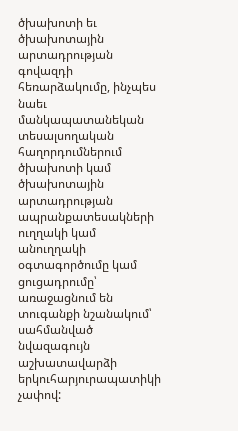ծխախոտի եւ ծխախոտային արտադրության գովազդի հեռարձակումը, ինչպես նաեւ մանկապատանեկան տեսալսողական հաղորդումներում ծխախոտի կամ ծխախոտային արտադրության ապրանքատեսակների ուղղակի կամ անուղղակի օգտագործումը կամ ցուցադրումը՝
առաջացնում են տուգանքի նշանակում՝ սահմանված նվազագույն աշխատավարձի երկուհարյուրապատիկի չափով: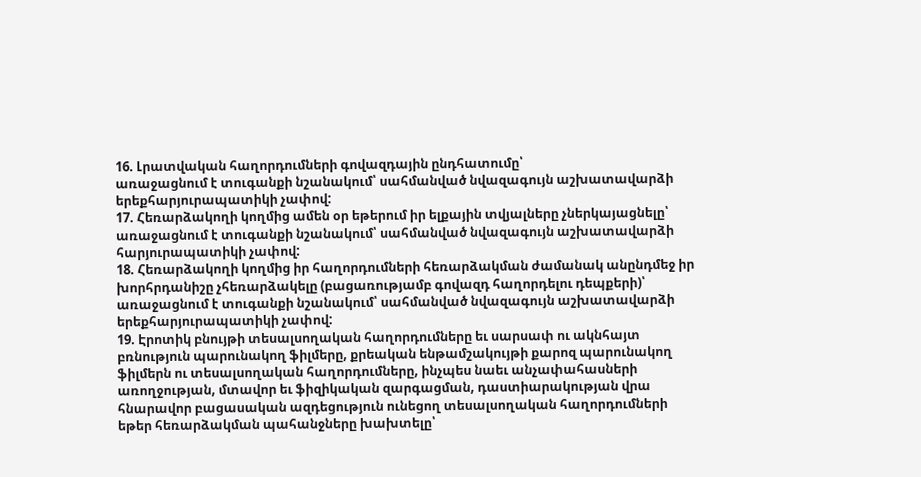16. Լրատվական հաղորդումների գովազդային ընդհատումը՝
առաջացնում է տուգանքի նշանակում՝ սահմանված նվազագույն աշխատավարձի երեքհարյուրապատիկի չափով:
17. Հեռարձակողի կողմից ամեն օր եթերում իր ելքային տվյալները չներկայացնելը՝
առաջացնում է տուգանքի նշանակում՝ սահմանված նվազագույն աշխատավարձի հարյուրապատիկի չափով:
18. Հեռարձակողի կողմից իր հաղորդումների հեռարձակման ժամանակ անընդմեջ իր խորհրդանիշը չհեռարձակելը (բացառությամբ գովազդ հաղորդելու դեպքերի)՝
առաջացնում է տուգանքի նշանակում՝ սահմանված նվազագույն աշխատավարձի երեքհարյուրապատիկի չափով:
19. Էրոտիկ բնույթի տեսալսողական հաղորդումները եւ սարսափ ու ակնհայտ բռնություն պարունակող ֆիլմերը, քրեական ենթամշակույթի քարոզ պարունակող ֆիլմերն ու տեսալսողական հաղորդումները, ինչպես նաեւ անչափահասների առողջության, մտավոր եւ ֆիզիկական զարգացման, դաստիարակության վրա հնարավոր բացասական ազդեցություն ունեցող տեսալսողական հաղորդումների եթեր հեռարձակման պահանջները խախտելը՝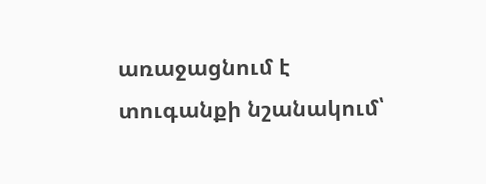առաջացնում է տուգանքի նշանակում՝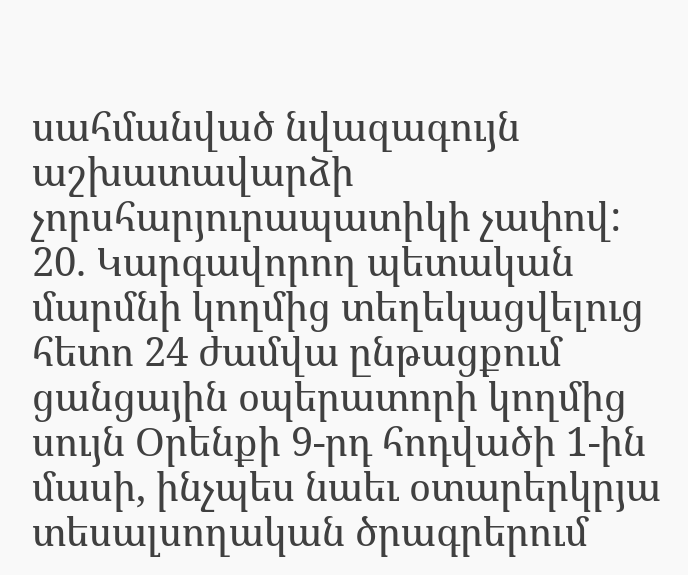սահմանված նվազագույն աշխատավարձի չորսհարյուրապատիկի չափով:
20. Կարգավորող պետական մարմնի կողմից տեղեկացվելուց հետո 24 ժամվա ընթացքում ցանցային օպերատորի կողմից սույն Օրենքի 9-րդ հոդվածի 1-ին մասի, ինչպես նաեւ օտարերկրյա տեսալսողական ծրագրերում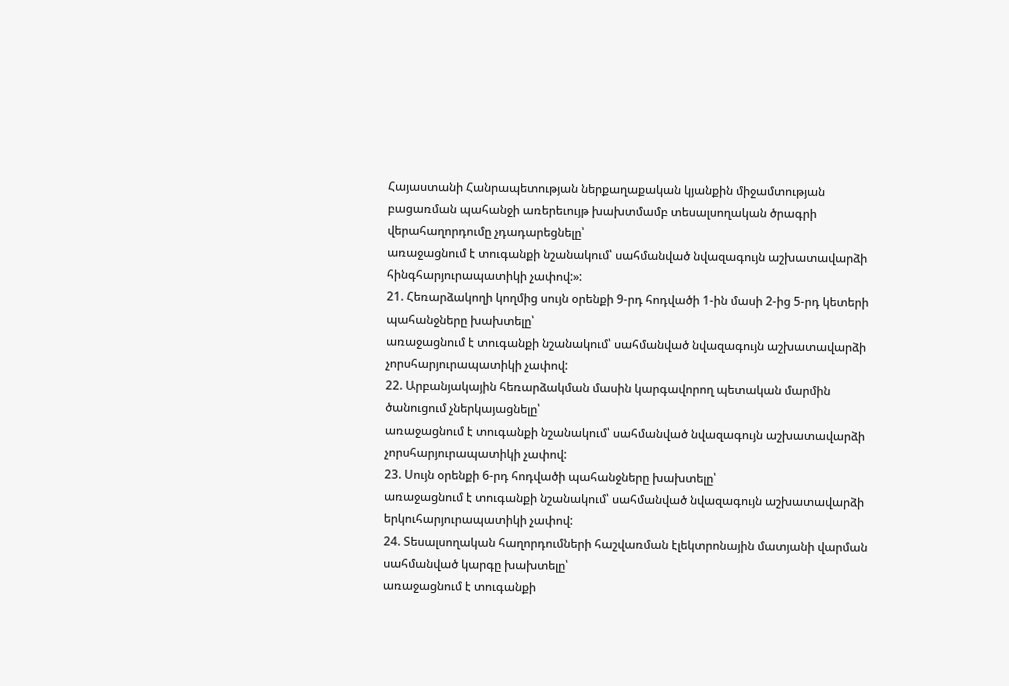Հայաստանի Հանրապետության ներքաղաքական կյանքին միջամտության բացառման պահանջի առերեւույթ խախտմամբ տեսալսողական ծրագրի վերահաղորդումը չդադարեցնելը՝
առաջացնում է տուգանքի նշանակում՝ սահմանված նվազագույն աշխատավարձի հինգհարյուրապատիկի չափով:»:
21. Հեռարձակողի կողմից սույն օրենքի 9-րդ հոդվածի 1-ին մասի 2-ից 5-րդ կետերի պահանջները խախտելը՝
առաջացնում է տուգանքի նշանակում՝ սահմանված նվազագույն աշխատավարձի չորսհարյուրապատիկի չափով:
22. Արբանյակային հեռարձակման մասին կարգավորող պետական մարմին ծանուցում չներկայացնելը՝
առաջացնում է տուգանքի նշանակում՝ սահմանված նվազագույն աշխատավարձի չորսհարյուրապատիկի չափով:
23. Սույն օրենքի 6-րդ հոդվածի պահանջները խախտելը՝
առաջացնում է տուգանքի նշանակում՝ սահմանված նվազագույն աշխատավարձի երկուհարյուրապատիկի չափով:
24. Տեսալսողական հաղորդումների հաշվառման էլեկտրոնային մատյանի վարման սահմանված կարգը խախտելը՝
առաջացնում է տուգանքի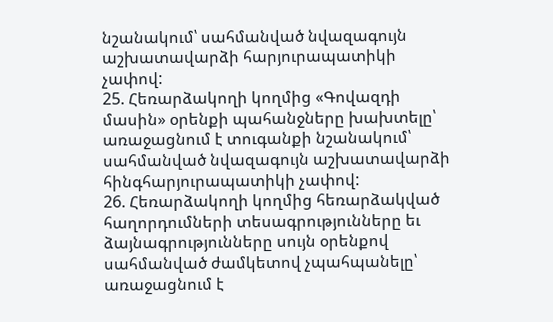նշանակում՝ սահմանված նվազագույն աշխատավարձի հարյուրապատիկի չափով:
25. Հեռարձակողի կողմից «Գովազդի մասին» օրենքի պահանջները խախտելը՝
առաջացնում է տուգանքի նշանակում՝ սահմանված նվազագույն աշխատավարձի հինգհարյուրապատիկի չափով:
26. Հեռարձակողի կողմից հեռարձակված հաղորդումների տեսագրությունները եւ ձայնագրությունները սույն օրենքով սահմանված ժամկետով չպահպանելը՝
առաջացնում է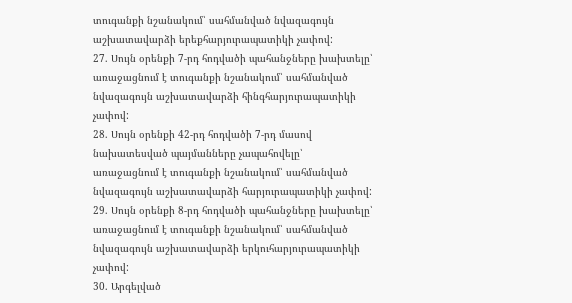տուգանքի նշանակում՝ սահմանված նվազագույն աշխատավարձի երեքհարյուրապատիկի չափով:
27. Սույն օրենքի 7-րդ հոդվածի պահանջները խախտելը՝
առաջացնում է տուգանքի նշանակում՝ սահմանված նվազագույն աշխատավարձի հինգհարյուրապատիկի չափով:
28. Սույն օրենքի 42-րդ հոդվածի 7-րդ մասով նախատեսված պայմանները չապահովելը՝
առաջացնում է տուգանքի նշանակում՝ սահմանված նվազագույն աշխատավարձի հարյուրապատիկի չափով:
29. Սույն օրենքի 8-րդ հոդվածի պահանջները խախտելը՝
առաջացնում է տուգանքի նշանակում՝ սահմանված նվազագույն աշխատավարձի երկուհարյուրապատիկի չափով:
30. Արգելված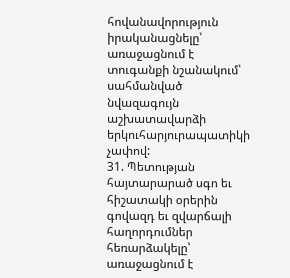հովանավորություն իրականացնելը՝
առաջացնում է տուգանքի նշանակում՝ սահմանված նվազագույն աշխատավարձի երկուհարյուրապատիկի չափով:
31. Պետության հայտարարած սգո եւ հիշատակի օրերին գովազդ եւ զվարճալի հաղորդումներ հեռարձակելը՝
առաջացնում է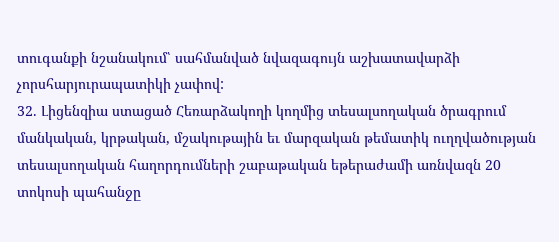տուգանքի նշանակում՝ սահմանված նվազագույն աշխատավարձի չորսհարյուրապատիկի չափով:
32. Լիցենզիա ստացած Հեռարձակողի կողմից տեսալսողական ծրագրում մանկական, կրթական, մշակութային եւ մարզական թեմատիկ ուղղվածության տեսալսողական հաղորդումների շաբաթական եթերաժամի առնվազն 20 տոկոսի պահանջը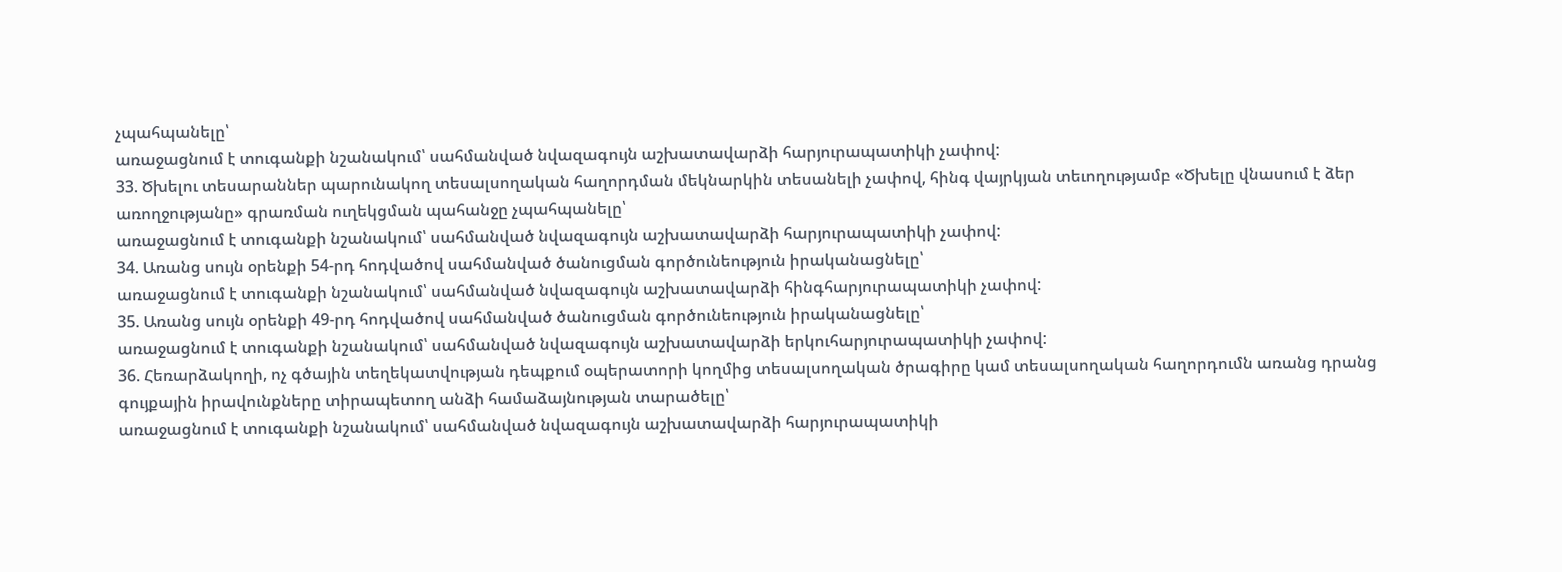չպահպանելը՝
առաջացնում է տուգանքի նշանակում՝ սահմանված նվազագույն աշխատավարձի հարյուրապատիկի չափով:
33. Ծխելու տեսարաններ պարունակող տեսալսողական հաղորդման մեկնարկին տեսանելի չափով, հինգ վայրկյան տեւողությամբ «Ծխելը վնասում է ձեր առողջությանը» գրառման ուղեկցման պահանջը չպահպանելը՝
առաջացնում է տուգանքի նշանակում՝ սահմանված նվազագույն աշխատավարձի հարյուրապատիկի չափով:
34. Առանց սույն օրենքի 54-րդ հոդվածով սահմանված ծանուցման գործունեություն իրականացնելը՝
առաջացնում է տուգանքի նշանակում՝ սահմանված նվազագույն աշխատավարձի հինգհարյուրապատիկի չափով:
35. Առանց սույն օրենքի 49-րդ հոդվածով սահմանված ծանուցման գործունեություն իրականացնելը՝
առաջացնում է տուգանքի նշանակում՝ սահմանված նվազագույն աշխատավարձի երկուհարյուրապատիկի չափով:
36. Հեռարձակողի, ոչ գծային տեղեկատվության դեպքում օպերատորի կողմից տեսալսողական ծրագիրը կամ տեսալսողական հաղորդումն առանց դրանց գույքային իրավունքները տիրապետող անձի համաձայնության տարածելը՝
առաջացնում է տուգանքի նշանակում՝ սահմանված նվազագույն աշխատավարձի հարյուրապատիկի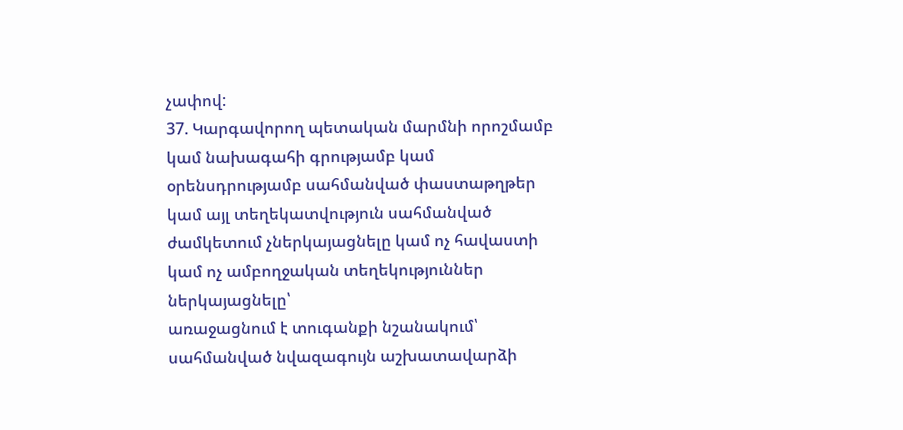չափով:
37. Կարգավորող պետական մարմնի որոշմամբ կամ նախագահի գրությամբ կամ օրենսդրությամբ սահմանված փաստաթղթեր կամ այլ տեղեկատվություն սահմանված ժամկետում չներկայացնելը կամ ոչ հավաստի կամ ոչ ամբողջական տեղեկություններ ներկայացնելը՝
առաջացնում է տուգանքի նշանակում՝ սահմանված նվազագույն աշխատավարձի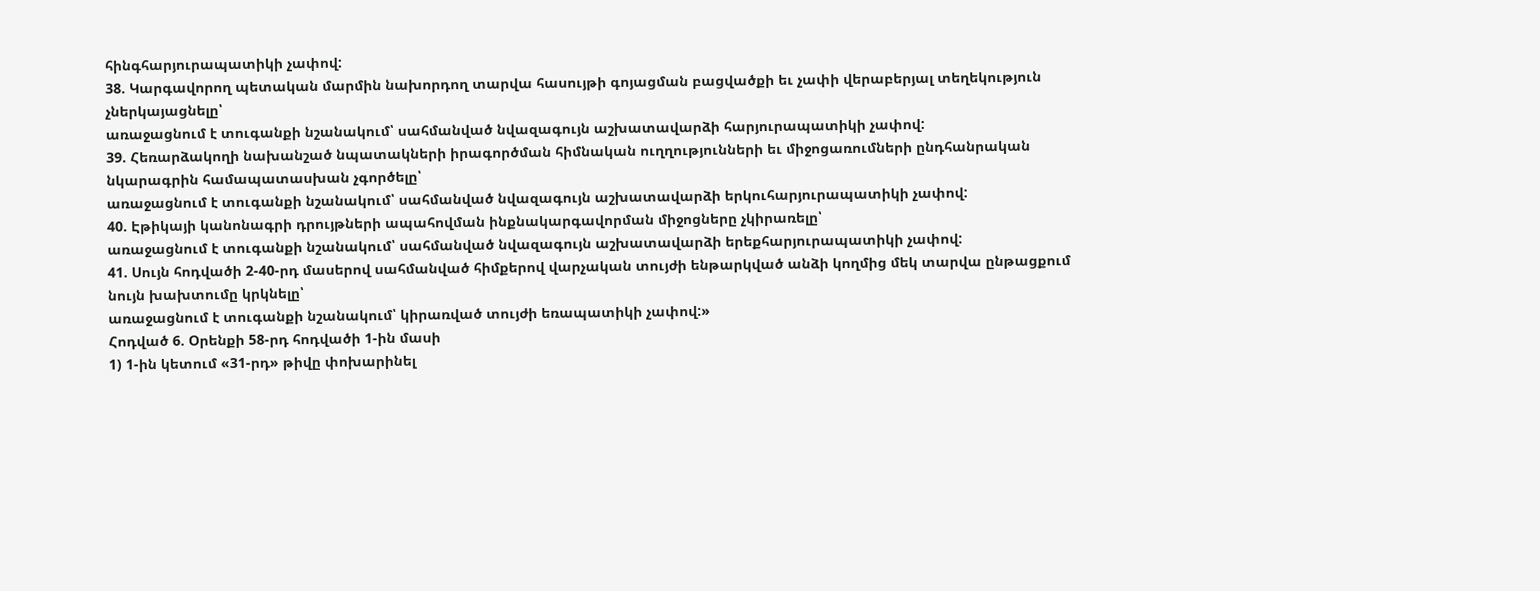հինգհարյուրապատիկի չափով:
38. Կարգավորող պետական մարմին նախորդող տարվա հասույթի գոյացման բացվածքի եւ չափի վերաբերյալ տեղեկություն չներկայացնելը՝
առաջացնում է տուգանքի նշանակում՝ սահմանված նվազագույն աշխատավարձի հարյուրապատիկի չափով:
39. Հեռարձակողի նախանշած նպատակների իրագործման հիմնական ուղղությունների եւ միջոցառումների ընդհանրական նկարագրին համապատասխան չգործելը՝
առաջացնում է տուգանքի նշանակում՝ սահմանված նվազագույն աշխատավարձի երկուհարյուրապատիկի չափով:
40. Էթիկայի կանոնագրի դրույթների ապահովման ինքնակարգավորման միջոցները չկիրառելը՝
առաջացնում է տուգանքի նշանակում՝ սահմանված նվազագույն աշխատավարձի երեքհարյուրապատիկի չափով:
41. Սույն հոդվածի 2-40-րդ մասերով սահմանված հիմքերով վարչական տույժի ենթարկված անձի կողմից մեկ տարվա ընթացքում նույն խախտումը կրկնելը՝
առաջացնում է տուգանքի նշանակում՝ կիրառված տույժի եռապատիկի չափով:»
Հոդված 6. Օրենքի 58-րդ հոդվածի 1-ին մասի
1) 1-ին կետում «31-րդ» թիվը փոխարինել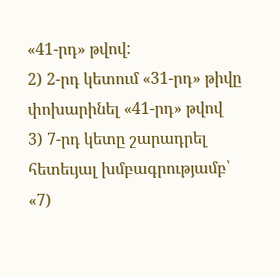«41-րդ» թվով:
2) 2-րդ կետում «31-րդ» թիվը փոխարինել «41-րդ» թվով
3) 7-րդ կետը շարադրել հետեւյալ խմբագրությամբ՝
«7)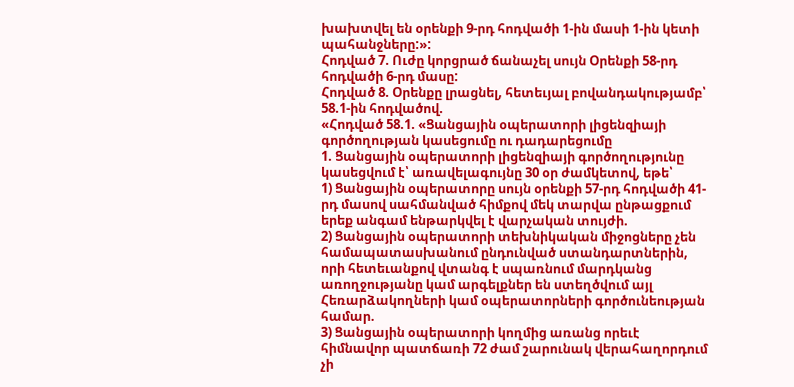խախտվել են օրենքի 9-րդ հոդվածի 1-ին մասի 1-ին կետի պահանջները:»:
Հոդված 7. Ուժը կորցրած ճանաչել սույն Օրենքի 58-րդ հոդվածի 6-րդ մասը:
Հոդված 8. Օրենքը լրացնել, հետեւյալ բովանդակությամբ՝ 58.1-ին հոդվածով.
«Հոդված 58.1. «Ցանցային օպերատորի լիցենզիայի գործողության կասեցումը ու դադարեցումը
1. Ցանցային օպերատորի լիցենզիայի գործողությունը կասեցվում է՝ առավելագույնը 30 օր ժամկետով, եթե՝
1) Ցանցային օպերատորը սույն օրենքի 57-րդ հոդվածի 41-րդ մասով սահմանված հիմքով մեկ տարվա ընթացքում երեք անգամ ենթարկվել է վարչական տույժի.
2) Ցանցային օպերատորի տեխնիկական միջոցները չեն համապատասխանում ընդունված ստանդարտներին, որի հետեւանքով վտանգ է սպառնում մարդկանց առողջությանը կամ արգելքներ են ստեղծվում այլ Հեռարձակողների կամ օպերատորների գործունեության համար.
3) Ցանցային օպերատորի կողմից առանց որեւէ հիմնավոր պատճառի 72 ժամ շարունակ վերահաղորդում չի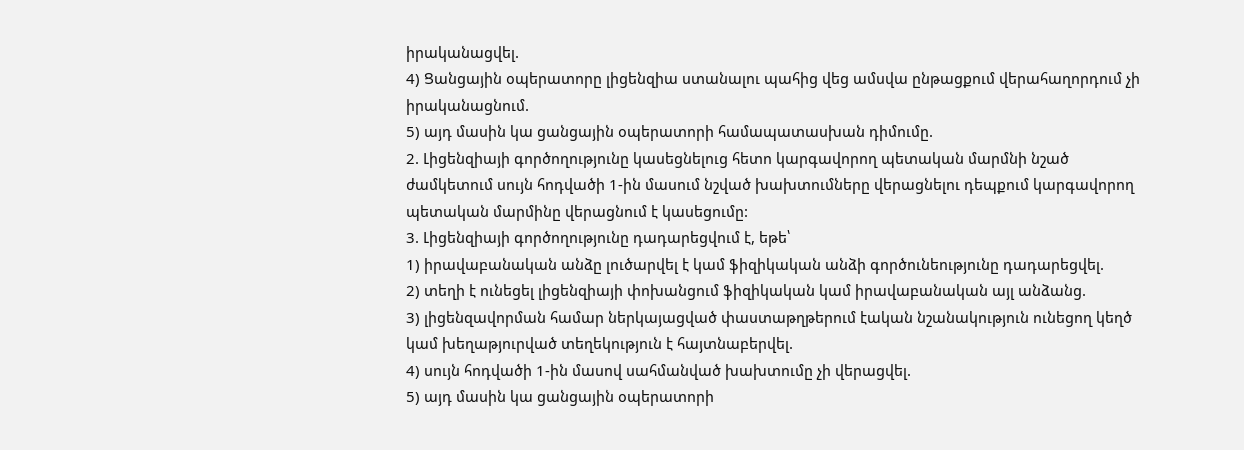իրականացվել.
4) Ցանցային օպերատորը լիցենզիա ստանալու պահից վեց ամսվա ընթացքում վերահաղորդում չի իրականացնում.
5) այդ մասին կա ցանցային օպերատորի համապատասխան դիմումը.
2. Լիցենզիայի գործողությունը կասեցնելուց հետո կարգավորող պետական մարմնի նշած ժամկետում սույն հոդվածի 1-ին մասում նշված խախտումները վերացնելու դեպքում կարգավորող պետական մարմինը վերացնում է կասեցումը:
3. Լիցենզիայի գործողությունը դադարեցվում է, եթե՝
1) իրավաբանական անձը լուծարվել է կամ ֆիզիկական անձի գործունեությունը դադարեցվել.
2) տեղի է ունեցել լիցենզիայի փոխանցում ֆիզիկական կամ իրավաբանական այլ անձանց.
3) լիցենզավորման համար ներկայացված փաստաթղթերում էական նշանակություն ունեցող կեղծ կամ խեղաթյուրված տեղեկություն է հայտնաբերվել.
4) սույն հոդվածի 1-ին մասով սահմանված խախտումը չի վերացվել.
5) այդ մասին կա ցանցային օպերատորի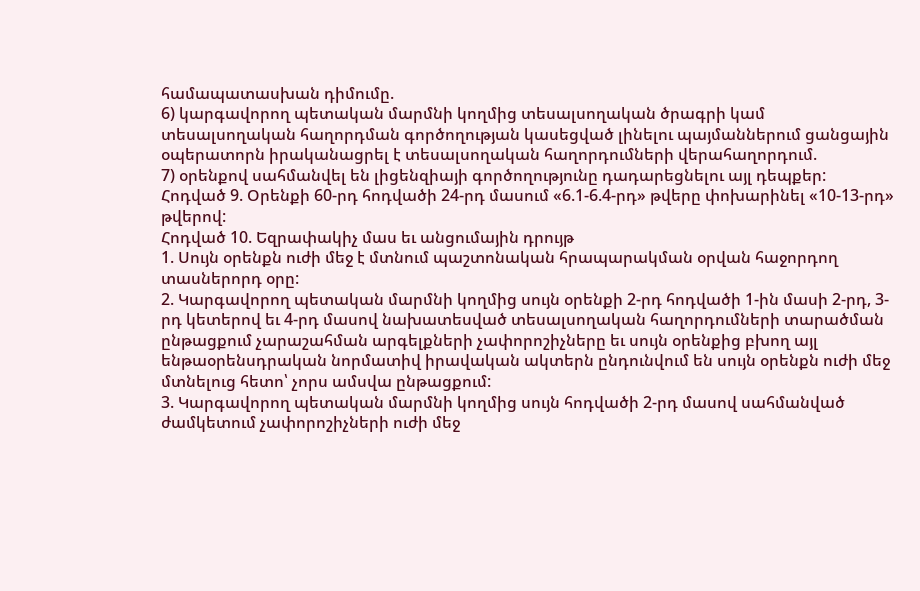համապատասխան դիմումը.
6) կարգավորող պետական մարմնի կողմից տեսալսողական ծրագրի կամ տեսալսողական հաղորդման գործողության կասեցված լինելու պայմաններում ցանցային օպերատորն իրականացրել է տեսալսողական հաղորդումների վերահաղորդում.
7) օրենքով սահմանվել են լիցենզիայի գործողությունը դադարեցնելու այլ դեպքեր:
Հոդված 9. Օրենքի 60-րդ հոդվածի 24-րդ մասում «6.1-6.4-րդ» թվերը փոխարինել «10-13-րդ» թվերով:
Հոդված 10. Եզրափակիչ մաս եւ անցումային դրույթ
1. Սույն օրենքն ուժի մեջ է մտնում պաշտոնական հրապարակման օրվան հաջորդող տասներորդ օրը:
2. Կարգավորող պետական մարմնի կողմից սույն օրենքի 2-րդ հոդվածի 1-ին մասի 2-րդ, 3-րդ կետերով եւ 4-րդ մասով նախատեսված տեսալսողական հաղորդումների տարածման ընթացքում չարաշահման արգելքների չափորոշիչները եւ սույն օրենքից բխող այլ ենթաօրենսդրական նորմատիվ իրավական ակտերն ընդունվում են սույն օրենքն ուժի մեջ մտնելուց հետո՝ չորս ամսվա ընթացքում:
3. Կարգավորող պետական մարմնի կողմից սույն հոդվածի 2-րդ մասով սահմանված ժամկետում չափորոշիչների ուժի մեջ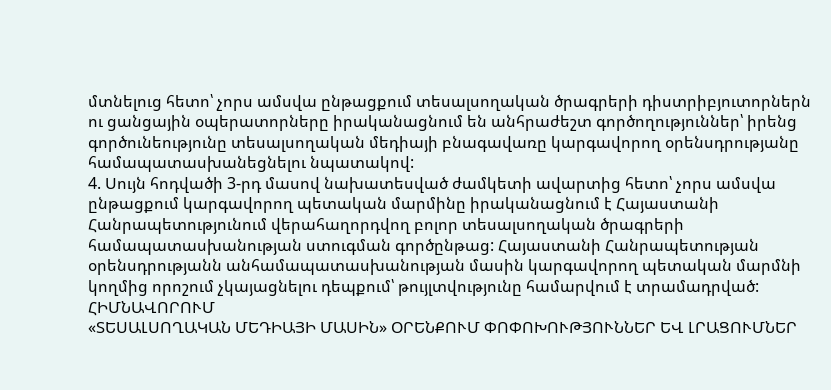մտնելուց հետո՝ չորս ամսվա ընթացքում տեսալսողական ծրագրերի դիստրիբյուտորներն ու ցանցային օպերատորները իրականացնում են անհրաժեշտ գործողություններ՝ իրենց գործունեությունը տեսալսողական մեդիայի բնագավառը կարգավորող օրենսդրությանը համապատասխանեցնելու նպատակով:
4. Սույն հոդվածի 3-րդ մասով նախատեսված ժամկետի ավարտից հետո՝ չորս ամսվա ընթացքում կարգավորող պետական մարմինը իրականացնում է Հայաստանի Հանրապետությունում վերահաղորդվող բոլոր տեսալսողական ծրագրերի համապատասխանության ստուգման գործընթաց: Հայաստանի Հանրապետության օրենսդրությանն անհամապատասխանության մասին կարգավորող պետական մարմնի կողմից որոշում չկայացնելու դեպքում՝ թույլտվությունը համարվում է տրամադրված:
ՀԻՄՆԱՎՈՐՈՒՄ
«ՏԵՍԱԼՍՈՂԱԿԱՆ ՄԵԴԻԱՅԻ ՄԱՍԻՆ» ՕՐԵՆՔՈՒՄ ՓՈՓՈԽՈՒԹՅՈՒՆՆԵՐ ԵՎ ԼՐԱՑՈՒՄՆԵՐ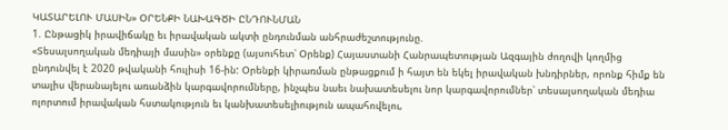ԿԱՏԱՐԵԼՈՒ ՄԱՍԻՆ» ՕՐԵՆՔԻ ՆԱԽԱԳԾԻ ԸՆԴՈՒՆՄԱՆ
1. Ընթացիկ իրավիճակը եւ իրավական ակտի ընդունման անհրաժեշտությունը.
«Տեսալսողական մեդիայի մասին» օրենքը (այսուհետ՝ Օրենք) Հայաստանի Հանրապետության Ազգային ժողովի կողմից ընդունվել է 2020 թվականի հուլիսի 16-ին: Օրենքի կիրառման ընթացքում ի հայտ են եկել իրավական խնդիրներ, որոնք հիմք են տալիս վերանայելու առանձին կարգավորումները, ինչպես նաեւ նախատեսելու նոր կարգավորումներ՝ տեսալսողական մեդիա ոլորտում իրավական հստակություն եւ կանխատեսելիություն ապահովելու,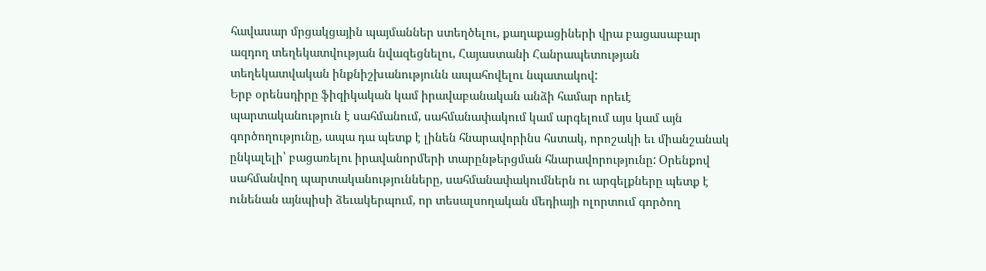հավասար մրցակցային պայմաններ ստեղծելու, քաղաքացիների վրա բացասաբար ազդող տեղեկատվության նվազեցնելու, Հայաստանի Հանրապետության տեղեկատվական ինքնիշխանությունն ապահովելու նպատակով:
Երբ օրենսդիրը ֆիզիկական կամ իրավաբանական անձի համար որեւէ պարտականություն է սահմանում, սահմանափակում կամ արգելում այս կամ այն գործողությունը, ապա դա պետք է լինեն հնարավորինս հստակ, որոշակի եւ միանշանակ ընկալելի՝ բացառելու իրավանորմերի տարընթերցման հնարավորությունը: Օրենքով սահմանվող պարտականությունները, սահմանափակումներն ու արգելքները պետք է ունենան այնպիսի ձեւակերպում, որ տեսալսողական մեդիայի ոլորտում գործող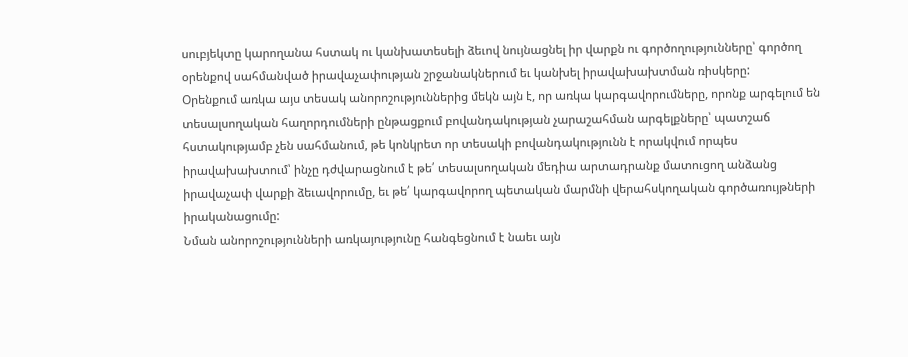սուբյեկտը կարողանա հստակ ու կանխատեսելի ձեւով նույնացնել իր վարքն ու գործողությունները՝ գործող օրենքով սահմանված իրավաչափության շրջանակներում եւ կանխել իրավախախտման ռիսկերը:
Օրենքում առկա այս տեսակ անորոշություններից մեկն այն է, որ առկա կարգավորումները, որոնք արգելում են տեսալսողական հաղորդումների ընթացքում բովանդակության չարաշահման արգելքները՝ պատշաճ հստակությամբ չեն սահմանում, թե կոնկրետ որ տեսակի բովանդակությունն է որակվում որպես իրավախախտում՝ ինչը դժվարացնում է թե՛ տեսալսողական մեդիա արտադրանք մատուցող անձանց իրավաչափ վարքի ձեւավորումը, եւ թե՛ կարգավորող պետական մարմնի վերահսկողական գործառույթների իրականացումը:
Նման անորոշությունների առկայությունը հանգեցնում է նաեւ այն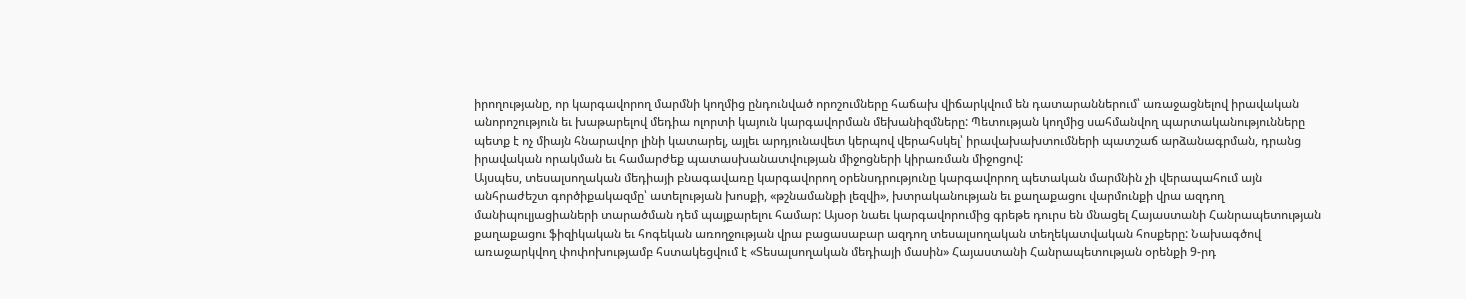իրողությանը, որ կարգավորող մարմնի կողմից ընդունված որոշումները հաճախ վիճարկվում են դատարաններում՝ առաջացնելով իրավական անորոշություն եւ խաթարելով մեդիա ոլորտի կայուն կարգավորման մեխանիզմները: Պետության կողմից սահմանվող պարտականությունները պետք է ոչ միայն հնարավոր լինի կատարել, այլեւ արդյունավետ կերպով վերահսկել՝ իրավախախտումների պատշաճ արձանագրման, դրանց իրավական որակման եւ համարժեք պատասխանատվության միջոցների կիրառման միջոցով:
Այսպես, տեսալսողական մեդիայի բնագավառը կարգավորող օրենսդրությունը կարգավորող պետական մարմնին չի վերապահում այն անհրաժեշտ գործիքակազմը՝ ատելության խոսքի, «թշնամանքի լեզվի», խտրականության եւ քաղաքացու վարմունքի վրա ազդող մանիպուլյացիաների տարածման դեմ պայքարելու համար: Այսօր նաեւ կարգավորումից գրեթե դուրս են մնացել Հայաստանի Հանրապետության քաղաքացու ֆիզիկական եւ հոգեկան առողջության վրա բացասաբար ազդող տեսալսողական տեղեկատվական հոսքերը: Նախագծով առաջարկվող փոփոխությամբ հստակեցվում է «Տեսալսողական մեդիայի մասին» Հայաստանի Հանրապետության օրենքի 9-րդ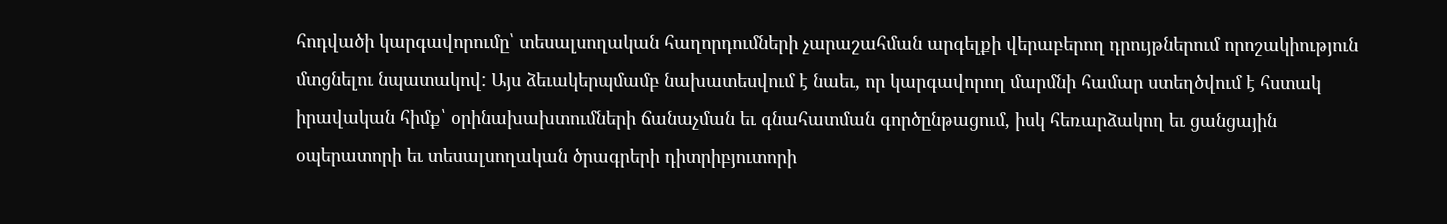հոդվածի կարգավորումը՝ տեսալսողական հաղորդումների չարաշահման արգելքի վերաբերող դրույթներում որոշակիություն մտցնելու նպատակով: Այս ձեւակերպմամբ նախատեսվում է նաեւ, որ կարգավորող մարմնի համար ստեղծվում է հստակ իրավական հիմք՝ օրինախախտումների ճանաչման եւ գնահատման գործընթացում, իսկ հեռարձակող եւ ցանցային օպերատորի եւ տեսալսողական ծրագրերի դիտրիբյուտորի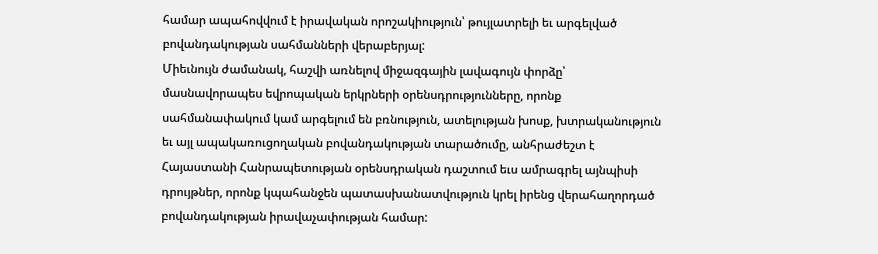համար ապահովվում է իրավական որոշակիություն՝ թույլատրելի եւ արգելված բովանդակության սահմանների վերաբերյալ:
Միեւնույն ժամանակ, հաշվի առնելով միջազգային լավագույն փորձը՝ մասնավորապես եվրոպական երկրների օրենսդրությունները, որոնք սահմանափակում կամ արգելում են բռնություն, ատելության խոսք, խտրականություն եւ այլ ապակառուցողական բովանդակության տարածումը, անհրաժեշտ է Հայաստանի Հանրապետության օրենսդրական դաշտում եւս ամրագրել այնպիսի դրույթներ, որոնք կպահանջեն պատասխանատվություն կրել իրենց վերահաղորդած բովանդակության իրավաչափության համար: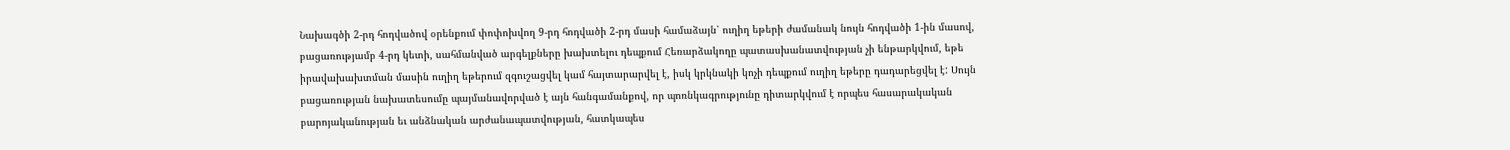Նախագծի 2-րդ հոդվածով օրենքում փոփոխվող 9-րդ հոդվածի 2-րդ մասի համաձայն՝ ուղիղ եթերի ժամանակ նույն հոդվածի 1-ին մասով, բացառությամբ 4-րդ կետի, սահմանված արգելքները խախտելու դեպքում Հեռարձակողը պատասխանատվության չի ենթարկվում, եթե իրավախախտման մասին ուղիղ եթերում զգուշացվել կամ հայտարարվել է, իսկ կրկնակի կոչի դեպքում ուղիղ եթերը դադարեցվել է: Սույն բացառության նախատեսումը պայմանավորված է այն հանգամանքով, որ պոռնկագրությունը դիտարկվում է որպես հասարակական բարոյականության եւ անձնական արժանապատվության, հատկապես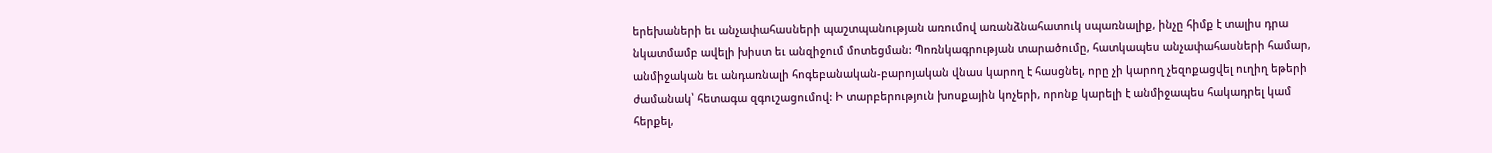երեխաների եւ անչափահասների պաշտպանության առումով առանձնահատուկ սպառնալիք, ինչը հիմք է տալիս դրա նկատմամբ ավելի խիստ եւ անզիջում մոտեցման: Պոռնկագրության տարածումը, հատկապես անչափահասների համար, անմիջական եւ անդառնալի հոգեբանական-բարոյական վնաս կարող է հասցնել, որը չի կարող չեզոքացվել ուղիղ եթերի ժամանակ՝ հետագա զգուշացումով: Ի տարբերություն խոսքային կոչերի, որոնք կարելի է անմիջապես հակադրել կամ հերքել,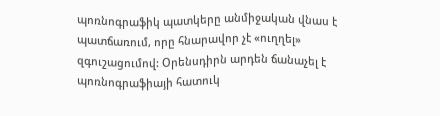պոռնոգրաֆիկ պատկերը անմիջական վնաս է պատճառում, որը հնարավոր չէ «ուղղել» զգուշացումով: Օրենսդիրն արդեն ճանաչել է պոռնոգրաֆիայի հատուկ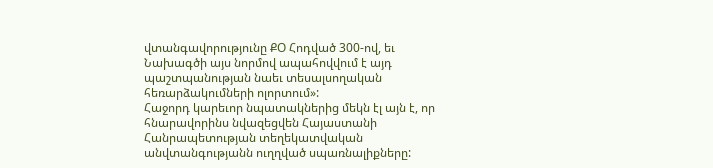վտանգավորությունը ՔՕ Հոդված 300-ով, եւ Նախագծի այս նորմով ապահովվում է այդ պաշտպանության նաեւ տեսալսողական հեռարձակումների ոլորտում»:
Հաջորդ կարեւոր նպատակներից մեկն էլ այն է, որ հնարավորինս նվազեցվեն Հայաստանի Հանրապետության տեղեկատվական անվտանգությանն ուղղված սպառնալիքները: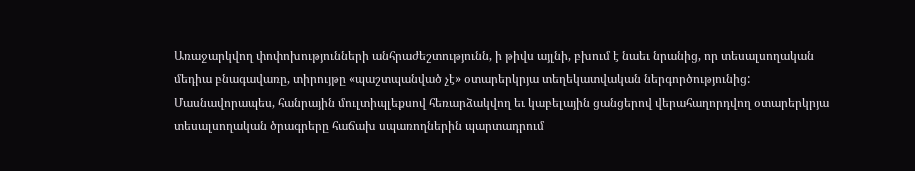Առաջարկվող փոփոխությունների անհրաժեշտությունն, ի թիվս այլնի, բխում է նաեւ նրանից, որ տեսալսողական մեդիա բնագավառը, տիրույթը «պաշտպանված չէ» օտարերկրյա տեղեկատվական ներգործությունից:
Մասնավորապես, հանրային մուլտիպլեքսով հեռարձակվող եւ կաբելային ցանցերով վերահաղորդվող օտարերկրյա տեսալսողական ծրագրերը հաճախ սպառողներին պարտադրում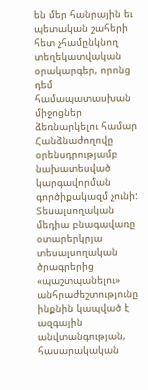են մեր հանրային եւ պետական շահերի հետ չհամընկնող տեղեկատվական օրակարգեր, որոնց դեմ համապատասխան միջոցներ ձեռնարկելու համար Հանձնաժողովը օրենսդրությամբ նախատեսված կարգավորման գործիքակազմ չունի: Տեսալսողական մեդիա բնագավառը օտարերկրյա տեսալսողական ծրագրերից «պաշտպանելու» անհրաժեշտությունը ինքնին կապված է ազգային անվտանգության, հասարակական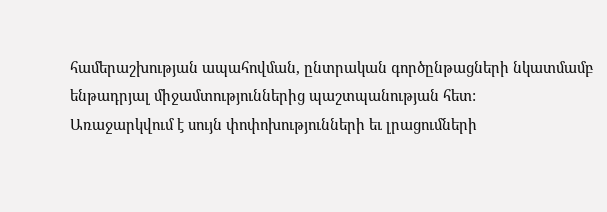համերաշխության ապահովման, ընտրական գործընթացների նկատմամբ ենթադրյալ միջամտություններից պաշտպանության հետ:
Առաջարկվում է սույն փոփոխությունների եւ լրացումների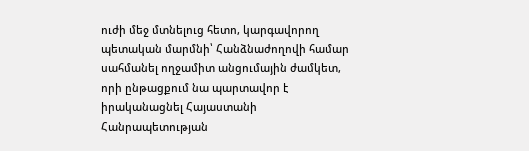ուժի մեջ մտնելուց հետո, կարգավորող պետական մարմնի՝ Հանձնաժողովի համար սահմանել ողջամիտ անցումային ժամկետ, որի ընթացքում նա պարտավոր է իրականացնել Հայաստանի Հանրապետության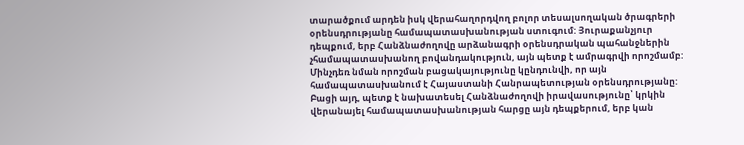տարածքում արդեն իսկ վերահաղորդվող բոլոր տեսալսողական ծրագրերի օրենսդրությանը համապատասխանության ստուգում: Յուրաքանչյուր դեպքում, երբ Հանձնաժողովը արձանագրի օրենսդրական պահանջներին չհամապատասխանող բովանդակություն, այն պետք է ամրագրվի որոշմամբ: Մինչդեռ նման որոշման բացակայությունը կընդունվի, որ այն համապատասխանում է Հայաստանի Հանրապետության օրենսդրությանը:
Բացի այդ, պետք է նախատեսել Հանձնաժողովի իրավասությունը՝ կրկին վերանայել համապատասխանության հարցը այն դեպքերում, երբ կան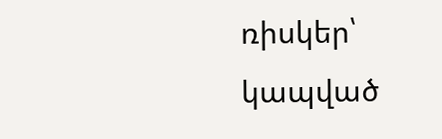ռիսկեր՝ կապված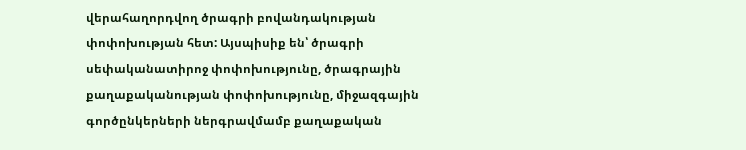վերահաղորդվող ծրագրի բովանդակության փոփոխության հետ: Այսպիսիք են՝ ծրագրի սեփականատիրոջ փոփոխությունը, ծրագրային քաղաքականության փոփոխությունը, միջազգային գործընկերների ներգրավմամբ քաղաքական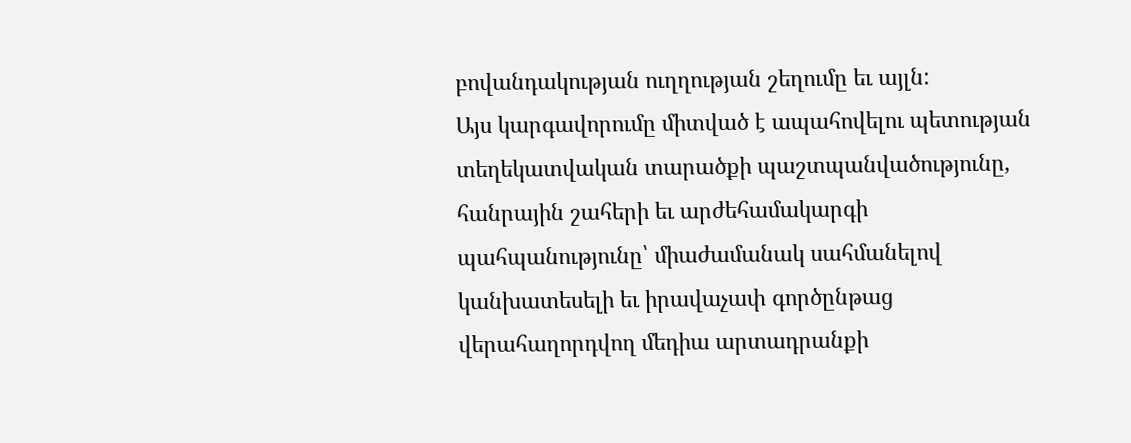բովանդակության ուղղության շեղումը եւ այլն:
Այս կարգավորումը միտված է ապահովելու պետության տեղեկատվական տարածքի պաշտպանվածությունը, հանրային շահերի եւ արժեհամակարգի պահպանությունը՝ միաժամանակ սահմանելով կանխատեսելի եւ իրավաչափ գործընթաց վերահաղորդվող մեդիա արտադրանքի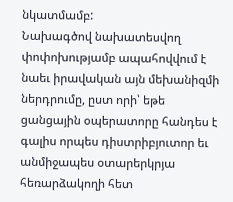նկատմամբ:
Նախագծով նախատեսվող փոփոխությամբ ապահովվում է նաեւ իրավական այն մեխանիզմի ներդրումը, ըստ որի՝ եթե ցանցային օպերատորը հանդես է գալիս որպես դիստրիբյուտոր եւ անմիջապես օտարերկրյա հեռարձակողի հետ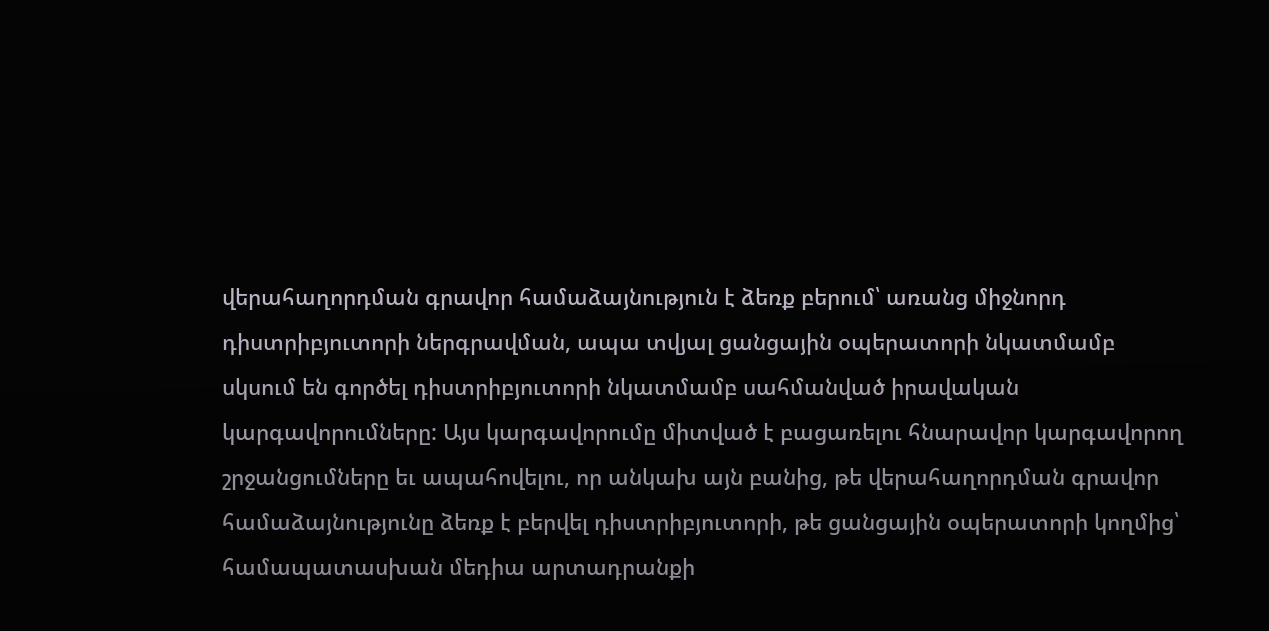վերահաղորդման գրավոր համաձայնություն է ձեռք բերում՝ առանց միջնորդ դիստրիբյուտորի ներգրավման, ապա տվյալ ցանցային օպերատորի նկատմամբ սկսում են գործել դիստրիբյուտորի նկատմամբ սահմանված իրավական կարգավորումները: Այս կարգավորումը միտված է բացառելու հնարավոր կարգավորող շրջանցումները եւ ապահովելու, որ անկախ այն բանից, թե վերահաղորդման գրավոր համաձայնությունը ձեռք է բերվել դիստրիբյուտորի, թե ցանցային օպերատորի կողմից՝ համապատասխան մեդիա արտադրանքի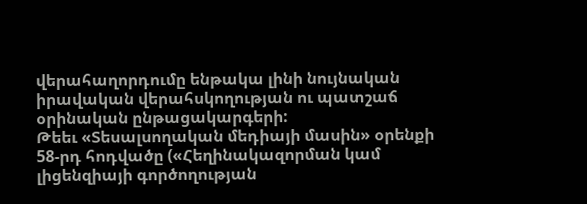վերահաղորդումը ենթակա լինի նույնական իրավական վերահսկողության ու պատշաճ օրինական ընթացակարգերի:
Թեեւ «Տեսալսողական մեդիայի մասին» օրենքի 58-րդ հոդվածը («Հեղինակազորման կամ լիցենզիայի գործողության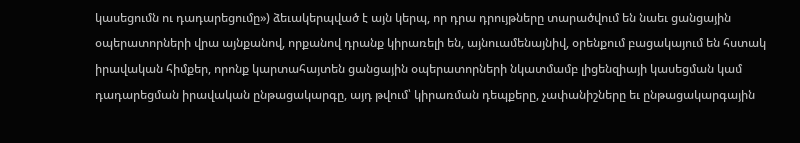կասեցումն ու դադարեցումը») ձեւակերպված է այն կերպ, որ դրա դրույթները տարածվում են նաեւ ցանցային օպերատորների վրա այնքանով, որքանով դրանք կիրառելի են, այնուամենայնիվ, օրենքում բացակայում են հստակ իրավական հիմքեր, որոնք կարտահայտեն ցանցային օպերատորների նկատմամբ լիցենզիայի կասեցման կամ դադարեցման իրավական ընթացակարգը, այդ թվում՝ կիրառման դեպքերը, չափանիշները եւ ընթացակարգային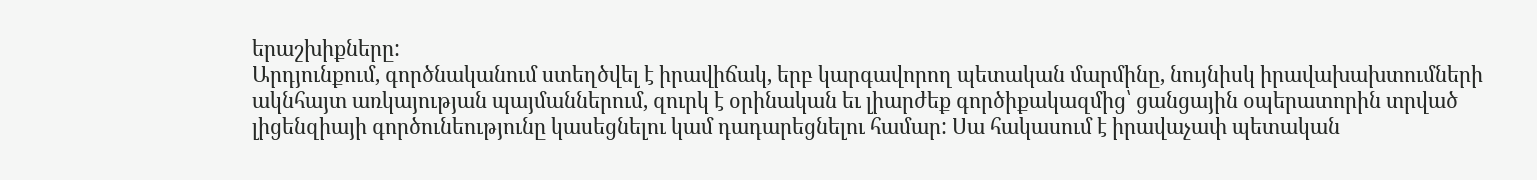երաշխիքները:
Արդյունքում, գործնականում ստեղծվել է իրավիճակ, երբ կարգավորող պետական մարմինը, նույնիսկ իրավախախտումների ակնհայտ առկայության պայմաններում, զուրկ է օրինական եւ լիարժեք գործիքակազմից՝ ցանցային օպերատորին տրված լիցենզիայի գործունեությունը կասեցնելու կամ դադարեցնելու համար: Սա հակասում է իրավաչափ պետական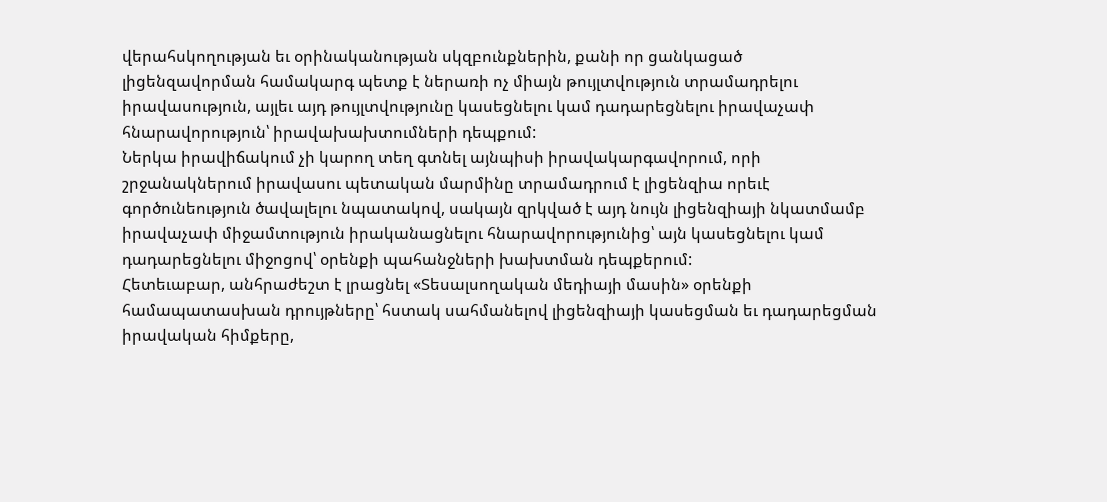վերահսկողության եւ օրինականության սկզբունքներին, քանի որ ցանկացած լիցենզավորման համակարգ պետք է ներառի ոչ միայն թույլտվություն տրամադրելու իրավասություն, այլեւ այդ թույլտվությունը կասեցնելու կամ դադարեցնելու իրավաչափ հնարավորություն՝ իրավախախտումների դեպքում:
Ներկա իրավիճակում չի կարող տեղ գտնել այնպիսի իրավակարգավորում, որի շրջանակներում իրավասու պետական մարմինը տրամադրում է լիցենզիա որեւէ գործունեություն ծավալելու նպատակով, սակայն զրկված է այդ նույն լիցենզիայի նկատմամբ իրավաչափ միջամտություն իրականացնելու հնարավորությունից՝ այն կասեցնելու կամ դադարեցնելու միջոցով՝ օրենքի պահանջների խախտման դեպքերում:
Հետեւաբար, անհրաժեշտ է լրացնել «Տեսալսողական մեդիայի մասին» օրենքի համապատասխան դրույթները՝ հստակ սահմանելով լիցենզիայի կասեցման եւ դադարեցման իրավական հիմքերը,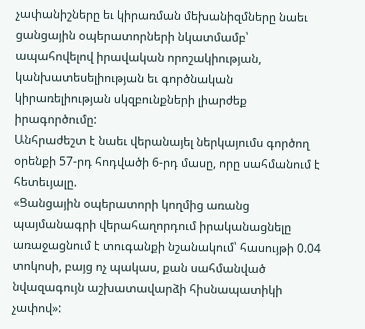չափանիշները եւ կիրառման մեխանիզմները նաեւ ցանցային օպերատորների նկատմամբ՝ ապահովելով իրավական որոշակիության, կանխատեսելիության եւ գործնական կիրառելիության սկզբունքների լիարժեք իրագործումը:
Անհրաժեշտ է նաեւ վերանայել ներկայումս գործող օրենքի 57-րդ հոդվածի 6-րդ մասը, որը սահմանում է հետեւյալը.
«Ցանցային օպերատորի կողմից առանց պայմանագրի վերահաղորդում իրականացնելը առաջացնում է տուգանքի նշանակում՝ հասույթի 0.04 տոկոսի, բայց ոչ պակաս, քան սահմանված նվազագույն աշխատավարձի հիսնապատիկի չափով»: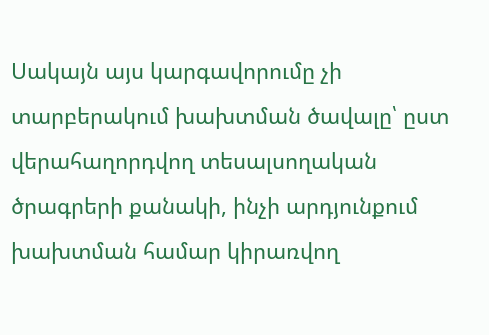Սակայն այս կարգավորումը չի տարբերակում խախտման ծավալը՝ ըստ վերահաղորդվող տեսալսողական ծրագրերի քանակի, ինչի արդյունքում խախտման համար կիրառվող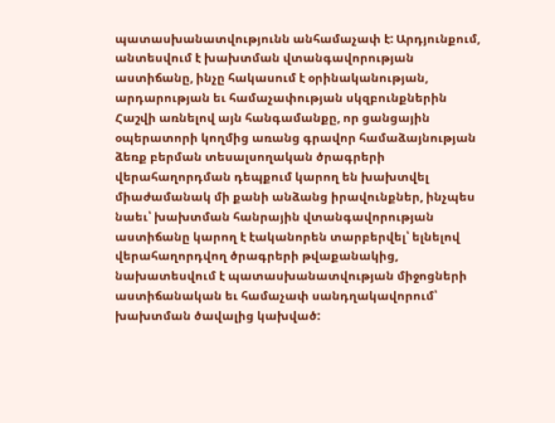պատասխանատվությունն անհամաչափ է: Արդյունքում, անտեսվում է խախտման վտանգավորության աստիճանը, ինչը հակասում է օրինականության, արդարության եւ համաչափության սկզբունքներին
Հաշվի առնելով այն հանգամանքը, որ ցանցային օպերատորի կողմից առանց գրավոր համաձայնության ձեռք բերման տեսալսողական ծրագրերի վերահաղորդման դեպքում կարող են խախտվել միաժամանակ մի քանի անձանց իրավունքներ, ինչպես նաեւ՝ խախտման հանրային վտանգավորության աստիճանը կարող է էականորեն տարբերվել՝ ելնելով վերահաղորդվող ծրագրերի թվաքանակից, նախատեսվում է պատասխանատվության միջոցների աստիճանական եւ համաչափ սանդղակավորում՝ խախտման ծավալից կախված: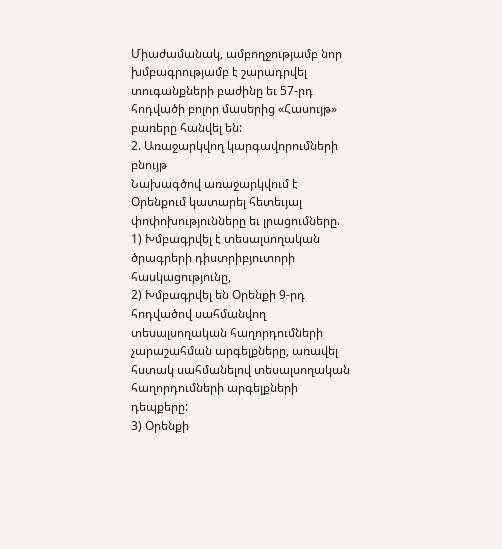Միաժամանակ, ամբողջությամբ նոր խմբագրությամբ է շարադրվել տուգանքների բաժինը եւ 57-րդ հոդվածի բոլոր մասերից «Հասույթ» բառերը հանվել են:
2. Առաջարկվող կարգավորումների բնույթ
Նախագծով առաջարկվում է Օրենքում կատարել հետեւյալ փոփոխությունները եւ լրացումները.
1) Խմբագրվել է տեսալսողական ծրագրերի դիստրիբյուտորի հասկացությունը,
2) Խմբագրվել են Օրենքի 9-րդ հոդվածով սահմանվող տեսալսողական հաղորդումների չարաշահման արգելքները, առավել հստակ սահմանելով տեսալսողական հաղորդումների արգելքների դեպքերը:
3) Օրենքի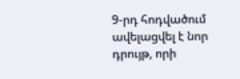9-րդ հոդվածում ավելացվել է նոր դրույթ, որի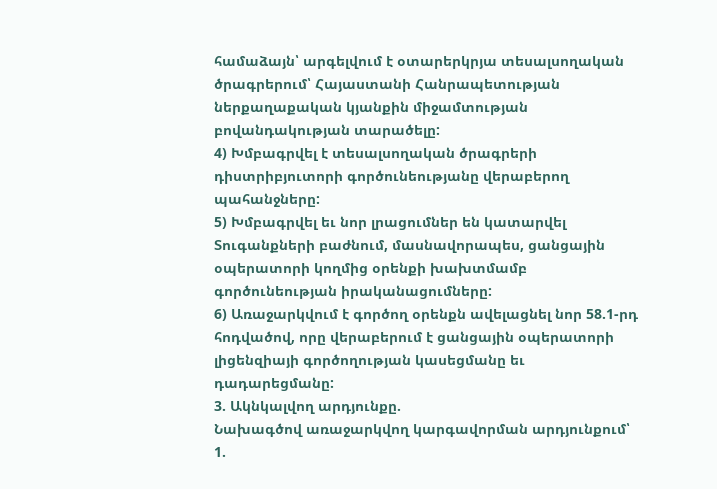համաձայն՝ արգելվում է օտարերկրյա տեսալսողական ծրագրերում՝ Հայաստանի Հանրապետության ներքաղաքական կյանքին միջամտության բովանդակության տարածելը:
4) Խմբագրվել է տեսալսողական ծրագրերի դիստրիբյուտորի գործունեությանը վերաբերող պահանջները:
5) Խմբագրվել եւ նոր լրացումներ են կատարվել Տուգանքների բաժնում, մասնավորապես, ցանցային օպերատորի կողմից օրենքի խախտմամբ գործունեության իրականացումները:
6) Առաջարկվում է գործող օրենքն ավելացնել նոր 58.1-րդ հոդվածով, որը վերաբերում է ցանցային օպերատորի լիցենզիայի գործողության կասեցմանը եւ դադարեցմանը:
3. Ակնկալվող արդյունքը.
Նախագծով առաջարկվող կարգավորման արդյունքում՝
1.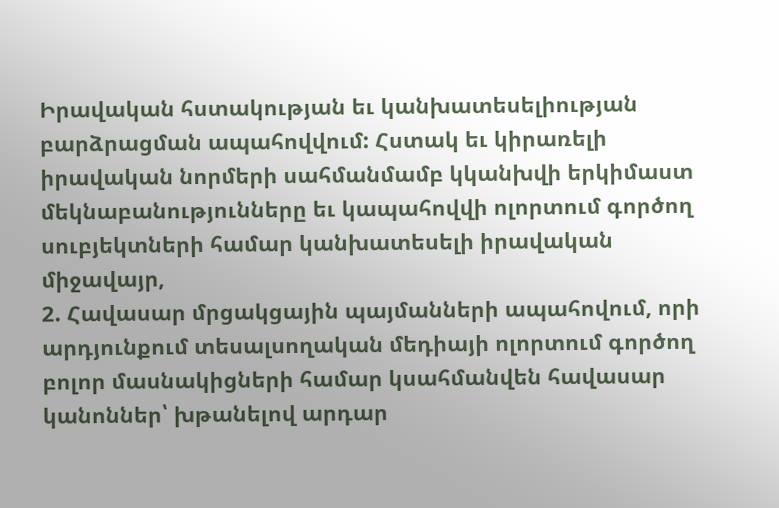Իրավական հստակության եւ կանխատեսելիության բարձրացման ապահովվում: Հստակ եւ կիրառելի իրավական նորմերի սահմանմամբ կկանխվի երկիմաստ մեկնաբանությունները եւ կապահովվի ոլորտում գործող սուբյեկտների համար կանխատեսելի իրավական միջավայր,
2. Հավասար մրցակցային պայմանների ապահովում, որի արդյունքում տեսալսողական մեդիայի ոլորտում գործող բոլոր մասնակիցների համար կսահմանվեն հավասար կանոններ՝ խթանելով արդար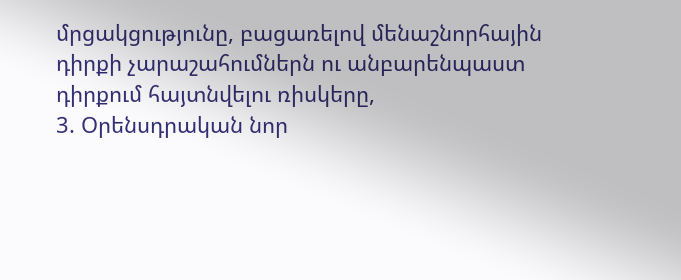մրցակցությունը, բացառելով մենաշնորհային դիրքի չարաշահումներն ու անբարենպաստ դիրքում հայտնվելու ռիսկերը,
3. Օրենսդրական նոր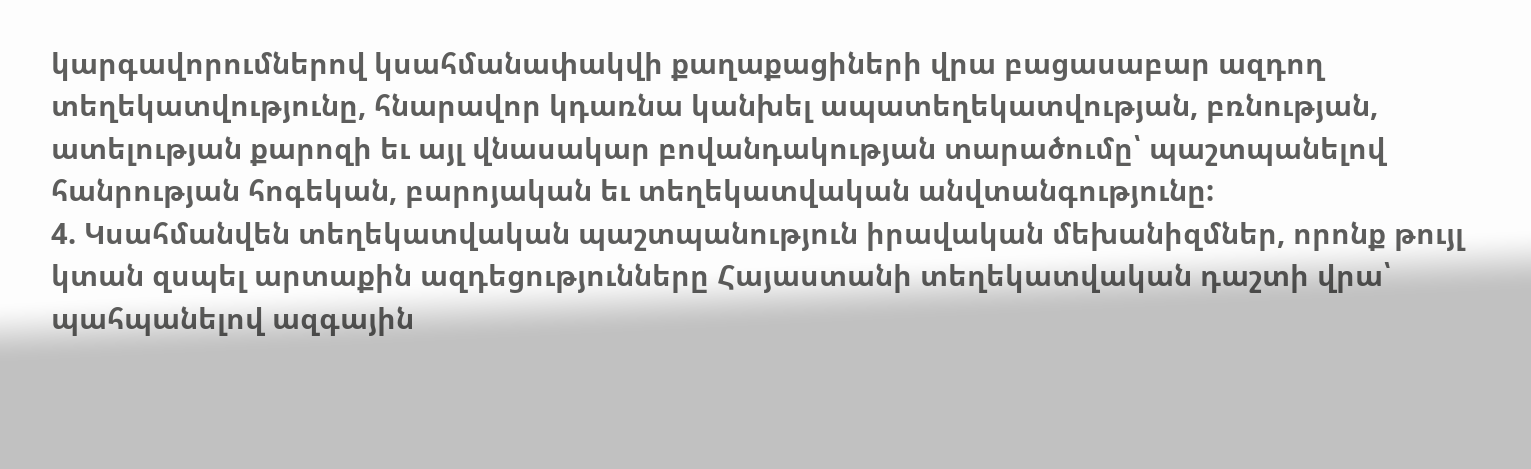կարգավորումներով կսահմանափակվի քաղաքացիների վրա բացասաբար ազդող տեղեկատվությունը, հնարավոր կդառնա կանխել ապատեղեկատվության, բռնության, ատելության քարոզի եւ այլ վնասակար բովանդակության տարածումը՝ պաշտպանելով հանրության հոգեկան, բարոյական եւ տեղեկատվական անվտանգությունը:
4. Կսահմանվեն տեղեկատվական պաշտպանություն իրավական մեխանիզմներ, որոնք թույլ կտան զսպել արտաքին ազդեցությունները Հայաստանի տեղեկատվական դաշտի վրա՝ պահպանելով ազգային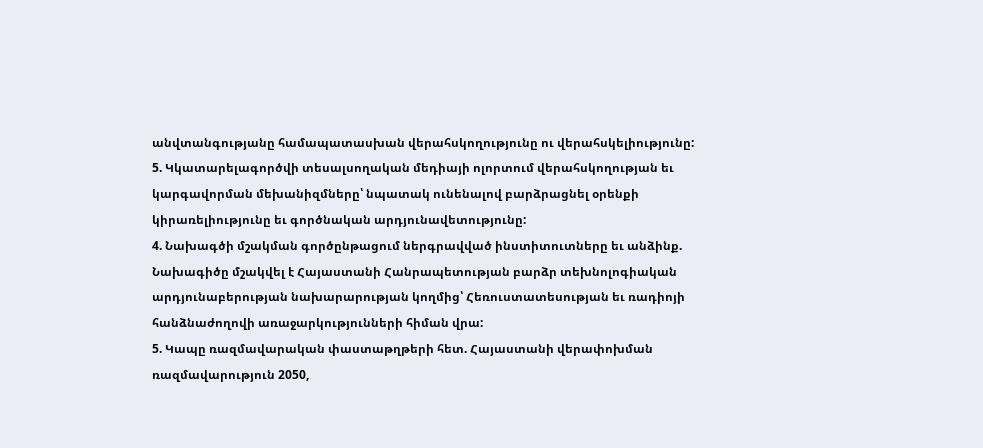անվտանգությանը համապատասխան վերահսկողությունը ու վերահսկելիությունը:
5. Կկատարելագործվի տեսալսողական մեդիայի ոլորտում վերահսկողության եւ կարգավորման մեխանիզմները՝ նպատակ ունենալով բարձրացնել օրենքի կիրառելիությունը եւ գործնական արդյունավետությունը:
4. Նախագծի մշակման գործընթացում ներգրավված ինստիտուտները եւ անձինք.
Նախագիծը մշակվել է Հայաստանի Հանրապետության բարձր տեխնոլոգիական արդյունաբերության նախարարության կողմից՝ Հեռուստատեսության եւ ռադիոյի հանձնաժողովի առաջարկությունների հիման վրա:
5. Կապը ռազմավարական փաստաթղթերի հետ. Հայաստանի վերափոխման ռազմավարություն 2050,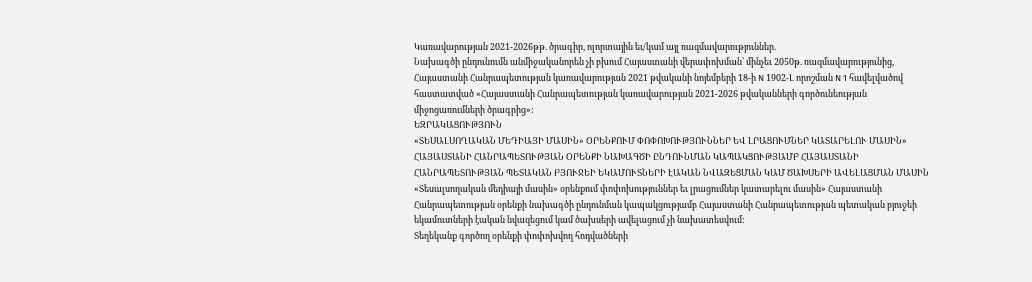Կառավարության 2021-2026թթ. ծրագիր, ոլորտային եւ/կամ այլ ռազմավարություններ.
Նախագծի ընդունումն անմիջականորեն չի բխում Հայաստանի վերափոխման՝ մինչեւ 2050թ. ռազմավարությունից, Հայաստանի Հանրապետության կառավարության 2021 թվականի նոյեմբերի 18-ի N 1902-Լ որոշման N 1 հավելվածով հաստատված «Հայաստանի Հանրապետության կառավարության 2021-2026 թվականների գործունեության միջոցառումների ծրագրից»:
ԵԶՐԱԿԱՑՈՒԹՅՈՒՆ
«ՏԵՍԱԼՍՈՂԱԿԱՆ ՄԵԴԻԱՅԻ ՄԱՍԻՆ» ՕՐԵՆՔՈՒՄ ՓՈՓՈԽՈՒԹՅՈՒՆՆԵՐ ԵՎ ԼՐԱՑՈՒՄՆԵՐ ԿԱՏԱՐԵԼՈՒ ՄԱՍԻՆ» ՀԱՅԱՍՏԱՆԻ ՀԱՆՐԱՊԵՏՈՒԹՅԱՆ ՕՐԵՆՔԻ ՆԱԽԱԳԾԻ ԸՆԴՈՒՆՄԱՆ ԿԱՊԱԿՑՈՒԹՅԱՄԲ ՀԱՅԱՍՏԱՆԻ ՀԱՆՐԱՊԵՏՈՒԹՅԱՆ ՊԵՏԱԿԱՆ ԲՅՈՒՋԵԻ ԵԿԱՄՈՒՏՆԵՐԻ ԷԱԿԱՆ ՆՎԱԶԵՑՄԱՆ ԿԱՄ ԾԱԽՍԵՐԻ ԱՎԵԼԱՑՄԱՆ ՄԱՍԻՆ
«Տեսալսողական մեդիայի մասին» օրենքում փոփոխություններ եւ լրացումներ կատարելու մասին» Հայաստանի Հանրապետության օրենքի նախագծի ընդունման կապակցությամբ Հայաստանի Հանրապետության պետական բյուջեի եկամուտների էական նվազեցում կամ ծախսերի ավելացում չի նախատեսվում:
Տեղեկանք գործող օրենքի փոփոխվող հոդվածների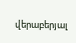վերաբերյալ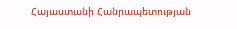Հայաստանի Հանրապետության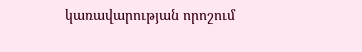կառավարության որոշում